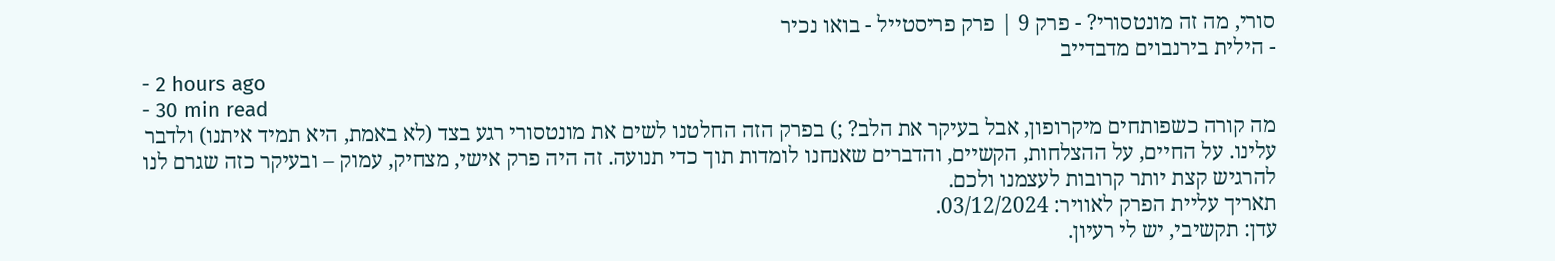סורי, מה זה מונטסורי? - פרק 9 | פרק פריסטייל - בואו נכיר
- הילית בירנבוים מדבדייב
- 2 hours ago
- 30 min read
מה קורה כשפותחים מיקרופון, אבל בעיקר את הלב? ;) בפרק הזה החלטנו לשים את מונטסורי רגע בצד (לא באמת, היא תמיד איתנו) ולדבר עלינו. על החיים, על ההצלחות, הקשיים, והדברים שאנחנו לומדות תוך כדי תנועה. זה היה פרק אישי, מצחיק, עמוק – ובעיקר כזה שגרם לנו להרגיש קצת יותר קרובות לעצמנו ולכם.
תאריך עליית הפרק לאוויר: 03/12/2024.
עדן: תקשיבי, יש לי רעיון.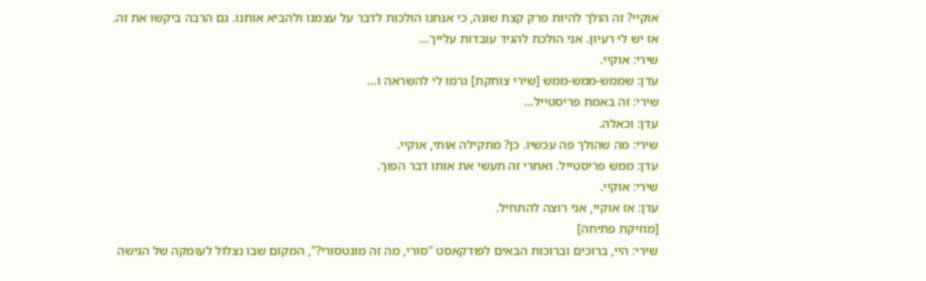אוקיי? זה הולך להיות פרק קצת שונה, כי אנחנו הולכות לדבר על עצמנו ולהביא אותנו. גם הרבה ביקשו את זה. אז יש לי רעיון. אני הולכת להגיד עובדות עלייך…
שירי: אוקיי.
עדן: שממש-ממש-ממש [שירי צוחקת] גרמו לי להשראה ו…
שירי: זה באמת פריסטייל…
עדן: וכאלה.
שירי: מה שהולך פה עכשיו. כן? מתקילה אותי, אוקיי.
עדן: ממש פריסטייל. ואחרי זה תעשי את אותו דבר הפוך.
שירי: אוקיי.
עדן: אז אוקיי, אני רוצה להתחיל.
[מוזיקת פתיחה]
שירי: היי, ברוכים וברוכות הבאים לפודקאסט "סורי, מה זה מונטסורי?", המקום שבו נצלול לעומקה של הגישה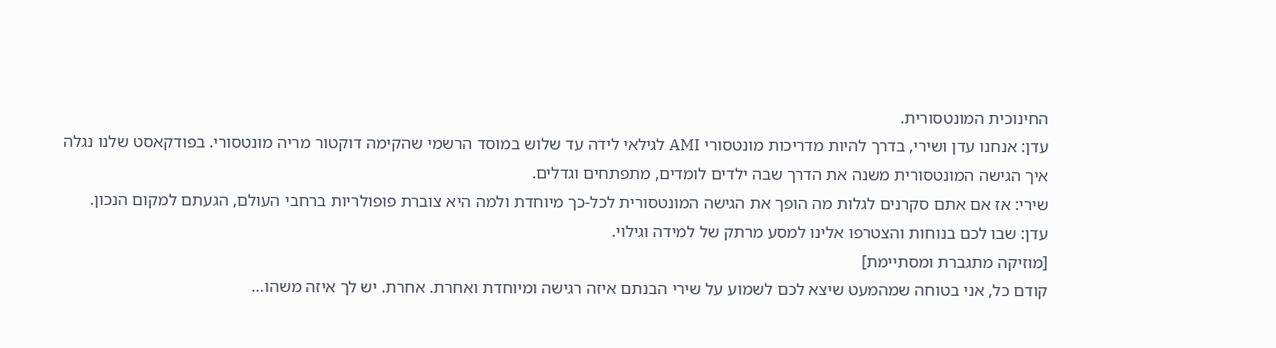החינוכית המונטסורית.
עדן: אנחנו עדן ושירי, בדרך להיות מדריכות מונטסורי AMI לגילאי לידה עד שלוש במוסד הרשמי שהקימה דוקטור מריה מונטסורי. בפודקאסט שלנו נגלה איך הגישה המונטסורית משנה את הדרך שבה ילדים לומדים, מתפתחים וגדלים.
שירי: אז אם אתם סקרנים לגלות מה הופך את הגישה המונטסורית לכל-כך מיוחדת ולמה היא צוברת פופולריות ברחבי העולם, הגעתם למקום הנכון.
עדן: שבו לכם בנוחות והצטרפו אלינו למסע מרתק של למידה וגילוי.
[מוזיקה מתגברת ומסתיימת]
קודם כל, אני בטוחה שמהמעט שיצא לכם לשמוע על שירי הבנתם איזה רגישה ומיוחדת ואחרת. אחרת. יש לך איזה משהו…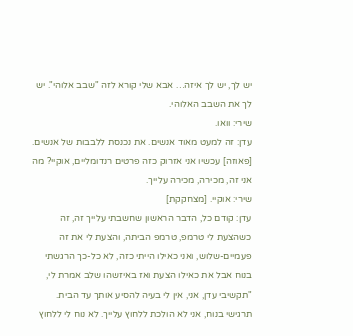יש לך, יש לך איזה… אבא שלי קורא לזה "שבב אלוהי". יש לך את השבב האלוהי.
שירי: וואו.
עדן: זה למעט מאוד אנשים. את נכנסת ללבבות של אנשים. [פאוזה] עכשיו אני אזרוק כזה פרטים רנדומליים, אוקיי? מה אני זה, מכירה, מכירה עלייך.
שירי: אוקיי. [מצחקקת]
עדן: קודם כל, הדבר הראשון שחשבתי עלייך זה, זה כשהצעת לי טרמפ, טרמפ הביתה, והצעת לי את זה פעמיים-שלוש, ואני כאילו הייתי כזה, לא כל-כך הרגשתי בנוח אבל את כאילו הצעת ואז באיזשהו שלב אמרת לי, "תקשיבי עדן, אני, אין לי בעיה להסיע אותך עד הבית. תרגישי בנוח, אני לא הולכת ללחוץ עלייך. לא נוח לי ללחוץ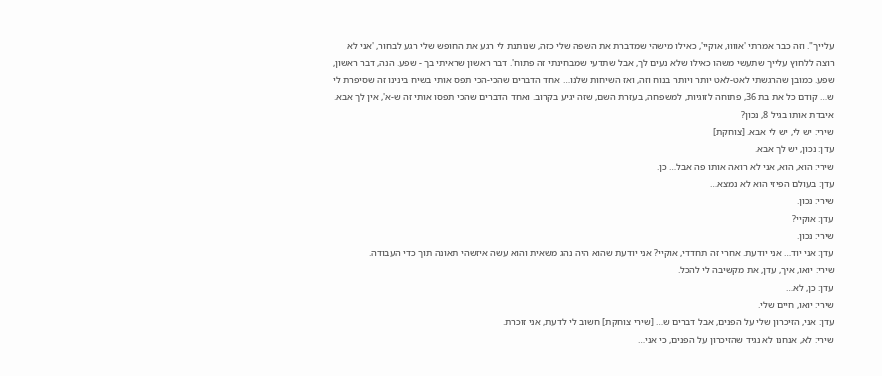עלייך". וזה כבר אמרתי 'אווווּ, אוקיי', כאילו מישהי שמדברת את השפה שלי כזה, שנותנת לי רגע את החופש שלי רגע לבחור, 'אני לא רוצה ללחוץ עלייך שתעשי משהו כאילו שלא נעים לך, אבל שתדעי שמבחינתי זה פתוח'. דבר ראשון שראיתי בך - שפע. הנה, דבר ראשון, שפע. כמובן שהרגשתי לאט-לאט יותר ויותר בנוח וזה, ואז השיחות שלנו… אחד הדברים שהכי-הכי תפס אותי בשיח בינינו זה שסיפרת לי ש… קודם כל את בת 36, פתוחה לזוגיות, למשפחה, בעזרת השם, שזה יגיע בקרוב. ואחד הדברים שהכי תפסו אותי זה ש-א', אין לך אבא. איבדת אותו בגיל 8, נכון?
שירי: יש לי, יש לי אבא. [צוחקת]
עדן: נכון, יש לך אבא.
שירי: הוא, הוא, אני לא רואה אותו פה אבל… כן.
עדן: בעולם הפיזי הוא לא נמצא…
שירי: נכון.
עדן: אוקיי?
שירי: נכון.
עדן: אני יוד… אני יודעת. אחרי זה תחדדי, אוקיי? אני יודעת שהוא היה נהג משאית והוא עשה איזשהי תאונה תוך כדי העבודה.
שירי: יואו, איך, עדן, את מקשיבה לי להכל.
עדן: כן, לא…
שירי: יואו, חיים שלי.
עדן: אני, הזיכרון שלי על הפנים, אבל דברים ש… [שירי צוחקת] חשוב לי לדעת, אני זוכרת.
שירי: לא, אנחנו לא נגיד שהזיכרון על הפנים, כי אני…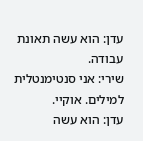עדן: הוא עשה תאונת עבודה.
שירי: אני סנטימנטלית למילים. אוקיי.
עדן: הוא עשה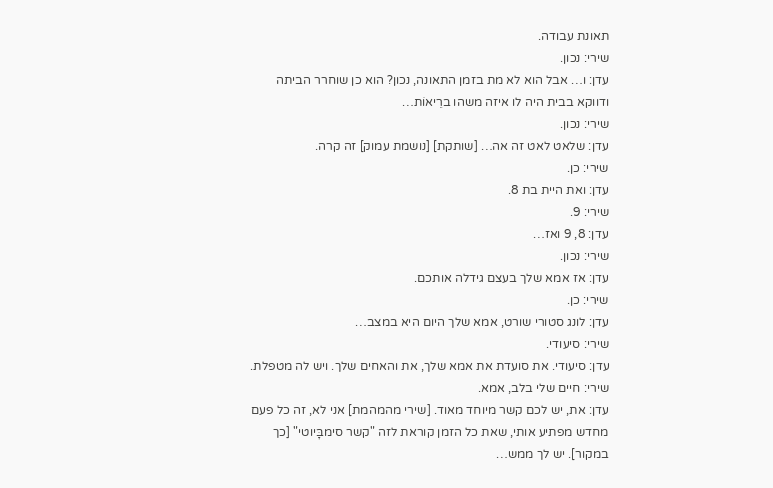תאונת עבודה.
שירי: נכון.
עדן: ו… אבל הוא לא מת בזמן התאונה, נכון? הוא כן שוחרר הביתה ודווקא בבית היה לו איזה משהו ברֵיאוֹת…
שירי: נכון.
עדן: שלאט לאט זה אה… [שותקת] [נושמת עמוק] זה קרה.
שירי: כן.
עדן: ואת היית בת 8.
שירי: 9.
עדן: 8, 9 ואז…
שירי: נכון.
עדן: אז אמא שלך בעצם גידלה אותכם.
שירי: כן.
עדן: לונג סטורי שורט, אמא שלך היום היא במצב…
שירי: סיעודי.
עדן: סיעודי. את סועדת את אמא שלך, את והאחים שלך. ויש לה מטפלת.
שירי: חיים שלי בלב, אמא.
עדן: את, יש לכם קשר מיוחד מאוד. [שירי מהמהמת] אני לא, זה כל פעם מחדש מפתיע אותי, שאת כל הזמן קוראת לזה "קשר סימבָּיוטי" [כך במקור]. יש לך ממש…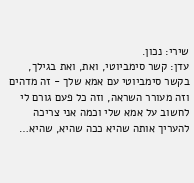שירי: נכון.
עדן: קשר סימביוטי, ואת, ואת בגילך, בקשר סימביוטי עם אמא שלך - זה מדהים וזה מעורר השראה, וזה כל פעם גורם לי לחשוב על אמא שלי וכמה אני צריכה להעריך אותה שהיא ככה שהיא, שהיא…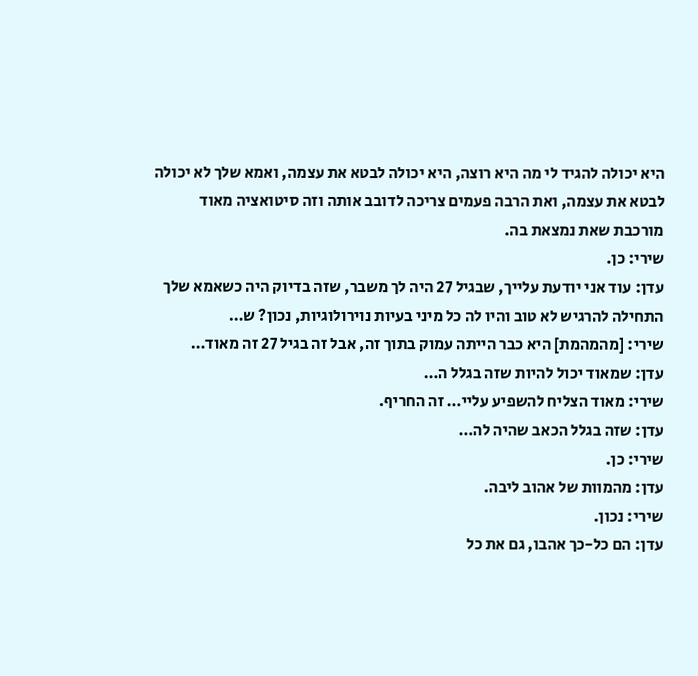היא יכולה להגיד לי מה היא רוצה, היא יכולה לבטא את עצמה, ואמא שלך לא יכולה לבטא את עצמה, ואת הרבה פעמים צריכה לדובב אותה וזה סיטואציה מאוד מורכבת שאת נמצאת בה.
שירי: כן.
עדן: עוד אני יודעת עלייך, שבגיל 27 היה לך משבר, שזה בדיוק היה כשאמא שלך התחילה להרגיש לא טוב והיו לה כל מיני בעיות נוירולוגיות, נכון? ש…
שירי: [מהמהמת] היא כבר הייתה עמוק בתוך זה, אבל זה בגיל 27 זה מאוד…
עדן: שמאוד יכול להיות שזה בגלל ה…
שירי: מאוד הצליח להשפיע עליי… זה החריף.
עדן: שזה בגלל הכאב שהיה לה…
שירי: כן.
עדן: מהמוות של אהוב ליבה.
שירי: נכון.
עדן: הם כל-כך אהבו, גם את כל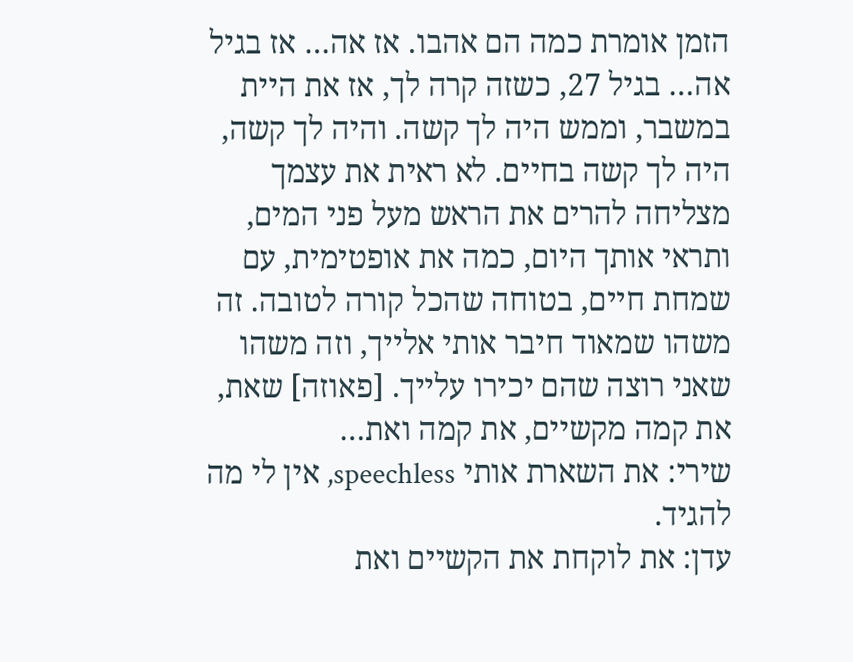הזמן אומרת כמה הם אהבו. אז אה… אז בגיל אה… בגיל 27, כשזה קרה לך, אז את היית במשבר, וממש היה לך קשה. והיה לך קשה, היה לך קשה בחיים. לא ראית את עצמך מצליחה להרים את הראש מעל פני המים, ותראי אותך היום, כמה את אופטימית, עם שמחת חיים, בטוחה שהכל קורה לטובה. זה משהו שמאוד חיבר אותי אלייך, וזה משהו שאני רוצה שהם יכירו עלייך. [פאוזה] שאת, את קמה מקשיים, את קמה ואת…
שירי: את השארת אותי speechless, אין לי מה להגיד.
עדן: את לוקחת את הקשיים ואת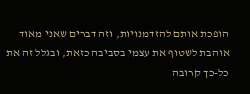הופכת אותם להזדמנויות, וזה דברים שאני מאוד אוהבת לשטוף את עצמי בסביבה כזאת, ובגלל זה את כל-כך קרובה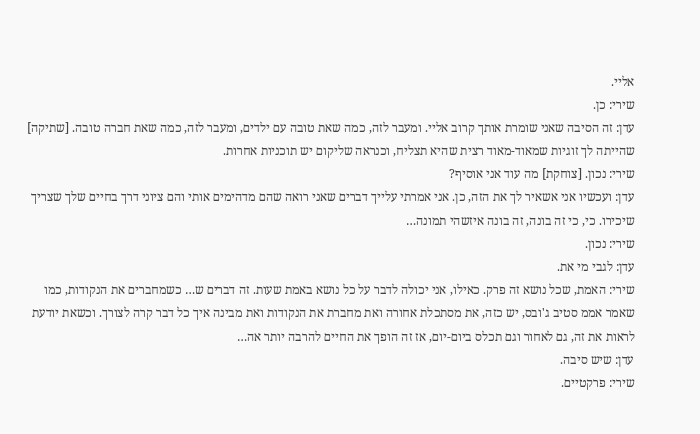אליי.
שירי: כן.
עדן: זה הסיבה שאני שומרת אותך קרוב אליי. ומעבר לזה, כמה שאת טובה עם ילדים, ומעבר לזה, כמה שאת חברה טובה. [שתיקה] שהייתה לך זוגיות שמאוד-מאוד רצית שהיא תצליח, וכנראה שליקום יש תוכניות אחרות.
שירי: נכון. [צוחקת] מה עוד אני אוסיף?
עדן: ועכשיו אני אשאיר לך את הזה, כן. אני אמרתי עלייך דברים שאני רואה שהם מדהימים אותי והם ציוני דרך בחיים שלך שצריך שיכירו. כי, כי זה בונה, זה בונה איזשהי תמונה…
שירי: נכון.
עדן: לגבי מי את.
שירי: האמת, שכל נושא זה פרק. כאילו, אני יכולה לדבר על כל נושא באמת שעות. זה דברים ש… כשמחברים את הנקודות, כמו שאמר אממ סטיב ג'ובס, יש כזה, את מסתכלת אחורה ואת מחברת את הנקודות ואת מבינה איך כל דבר קרה לצורך. וכשאת יודעת לראות את זה, גם לאחור וגם תכלס ביום-יום, אז זה הופך את החיים להרבה יותר אה…
עדן: שיש סיבה.
שירי: פרקטיים.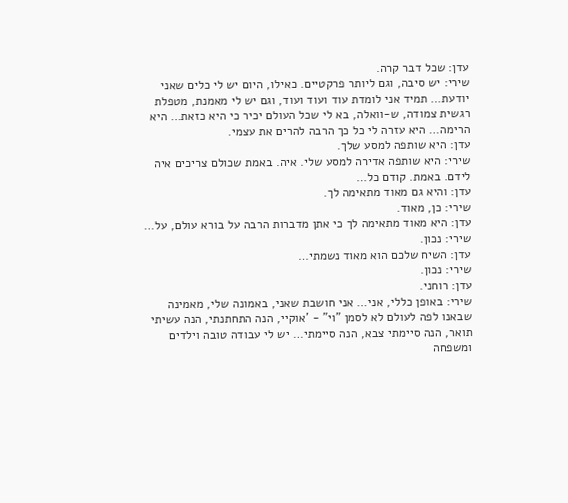עדן: שכל דבר קרה.
שירי: יש סיבה, וגם ליותר פרקטיים. כאילו, היום יש לי כלים שאני יודעת… תמיד אני לומדת עוד ועוד ועוד, וגם יש לי מאמנת, מטפלת רגשית צמודה, ש-וואלה, בא לי שכל העולם יכיר כי היא כזאת… היא הרימה… היא עזרה לי כל כך הרבה להרים את עצמי.
עדן: היא שותפה למסע שלך.
שירי: היא שותפה אדירה למסע שלי. איה. באמת שכולם צריכים איה לידם. באמת. קודם כל…
עדן: והיא גם מאוד מתאימה לך.
שירי: כן, מאוד.
עדן: היא מאוד מתאימה לך כי אתן מדברות הרבה על בורא עולם, על…
שירי: נכון.
עדן: השיח שלכם הוא מאוד נשמתי…
שירי: נכון.
עדן: רוחני.
שירי: באופן כללי, אני… אני חושבת שאני, באמונה שלי, מאמינה שבאנו לפה לעולם לא לסמן "וי" - 'אוקיי, הנה התחתנתי, הנה עשיתי תואר, הנה סיימתי צבא, הנה סיימתי… יש לי עבודה טובה וילדים ומשפחה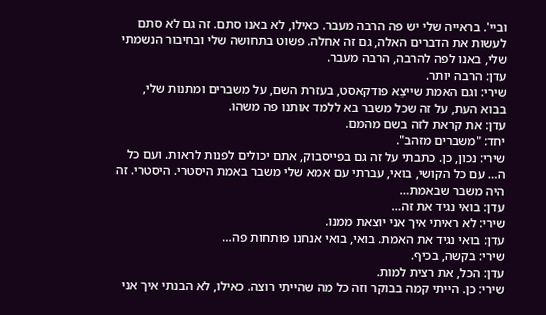וביי'. בראייה שלי יש פה הרבה מעבר. כאילו, לא באנו סתם. זה גם לא סתם לעשות את הדברים האלה, גם זה אחלה. פשוט בתחושה שלי ובחיבור הנשמתי שלי, באנו לפה להרבה, הרבה מעבר.
עדן: הרבה יותר.
שירי: וגם האמת שייצֵא פודקאסט, בעזרת השם, על משברים ומתנות שלי, בבוא העת, על זה שכל משבר בא ללמד אותנו פה משהו.
עדן: את קראת לזה בשם מהמם.
יחד: "משברים מזהב".
שירי: נכון, כן. כתבתי על זה גם בפייסבוק, אתם יכולים לפנות לראות. ועם כל ה… עם כל הקושי, בואי, עברתי עם אמא שלי משבר באמת היסטרי. היסטרי. זה היה משבר שבאמת…
עדן: בואי נגיד את זה…
שירי: לא ראיתי איך אני יוצאת ממנו.
עדן: בואי נגיד את האמת. בואי, בואי אנחנו פותחות פה…
שירי: בקשה, בכיף.
עדן: הכל, את רצית למות.
שירי: כן. הייתי קמה בבוקר וזה כל מה שהייתי רוצה. כאילו, לא הבנתי איך אני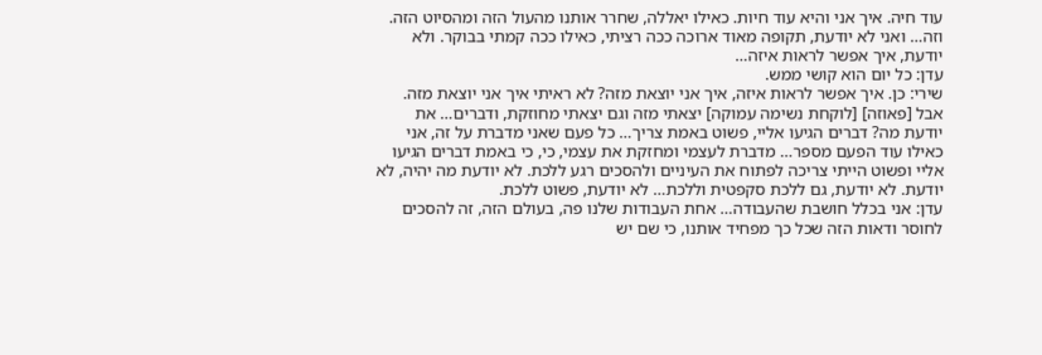עוד חיה. איך אני והיא עוד חיות. כאילו יאללה, שחרר אותנו מהעול הזה ומהסיוט הזה. וזה… ואני לא יודעת, תקופה מאוד ארוכה ככה רציתי, כאילו ככה קמתי בבוקר. ולא יודעת, איך אפשר לראות איזה…
עדן: כל יום הוא קושי ממש.
שירי: כן. איך אפשר לראות איזה, איך אני יוצאת מזה? לא ראיתי איך אני יוצאת מזה. אבל [פאוזה] [לוקחת נשימה עמוקה] יצאתי מזה וגם יצאתי מחוזקת, ודברים… את יודעת מה? דברים הגיעו אליי, פשוט באמת צריך… כל פעם שאני מדברת על זה, אני כאילו עוד הפעם מספר… מדברת לעצמי ומחזקת את עצמי, כי, כי באמת דברים הגיעו אליי ופשוט הייתי צריכה לפתוח את העיניים ולהסכים רגע ללכת. לא יודעת מה יהיה, לא יודעת. לא יודעת, גם ללכת סקפטית וללכת… לא יודעת, פשוט ללכת.
עדן: אני בכלל חושבת שהעבודה… אחת העבודות שלנו פה, בעולם הזה, זה להסכים לחוסר ודאות הזה שכל כך מפחיד אותנו, כי שם יש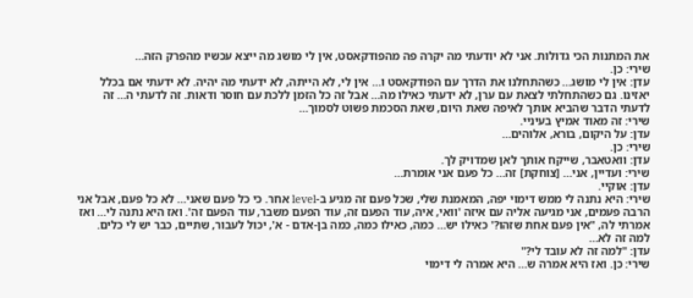את המתנות הכי גדולות. אני לא יודעתי מה יקרה פה מהפודקאסט, אין לי מושג מה ייצא עכשיו מהפרק הזה…
שירי: כן.
עדן: אין לי מושג… כשהתחלנו את הדרך עם הפודקאסט ו… אין לי, לא הייתה, לא ידעתי מה יהיה. לא ידעתי אם בכלל יאזינו. גם כשהתחלתי לצאת עם ערן, לא ידעתי כאילו מה… אבל זה כל הזמן ללכת עם חוסר ודאות. זה לדעתי ה… זה לדעתי הדבר שהביא אותך לאיפה שאת היום, שאת הסכמת פשוט לסמוך…
שירי: זה מאוד אמיץ בעיניי.
עדן: על היקום, בורא, אלוהים…
שירי: כן.
עדן: וואטאבר, שייקח אותך לאן שמדויק לך.
שירי: ועדיין, אני… [צוחקת] זה… כל פעם אני אומרת…
עדן: אוקיי.
שירי: היא נתנה לי ממש דימוי יפה, המאמנת שלי, שכל פעם זה מגיע ב-level אחר. כי כל פעם שאני… לא כל פעם, אבל אני הרבה פעמים, אני מגיעה אליה עם איזה 'וואי, איה, עוד הפעם זה, עוד הפעם משבר, עוד הפעם זה'. ואז היא נתנה לי… ואז אמרתי לה, "אין פעם אחת שזהו?' כאילו יש… כמה, כאילו כמה, כמה בן-אדם - א', יכול לעבור, שתיים, כבר יש לי כלים. למה זה לא…
עדן: "למה זה לא עובד לי?"
שירי: כן. ואז היא אמרה ש… היא אמרה לי דימוי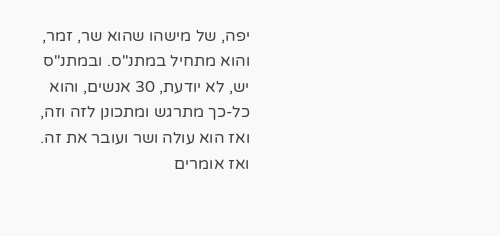יפה, של מישהו שהוא שר, זמר, והוא מתחיל במתנ"ס. ובמתנ"ס יש, לא יודעת, 30 אנשים, והוא כל-כך מתרגש ומתכונן לזה וזה, ואז הוא עולה ושר ועובר את זה. ואז אומרים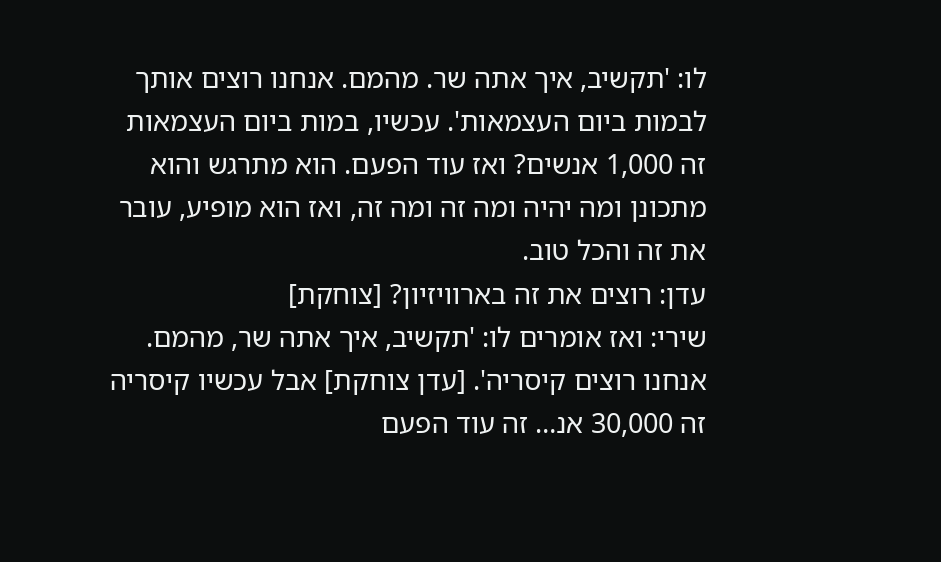לו: 'תקשיב, איך אתה שר. מהמם. אנחנו רוצים אותך לבמות ביום העצמאות'. עכשיו, במות ביום העצמאות זה 1,000 אנשים? ואז עוד הפעם. הוא מתרגש והוא מתכונן ומה יהיה ומה זה ומה זה, ואז הוא מופיע, עובר את זה והכל טוב.
עדן: רוצים את זה בארוויזיון? [צוחקת]
שירי: ואז אומרים לו: 'תקשיב, איך אתה שר, מהמם. אנחנו רוצים קיסריה'. [עדן צוחקת] אבל עכשיו קיסריה זה 30,000 אנ… זה עוד הפעם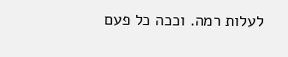לעלות רמה. וככה כל פעם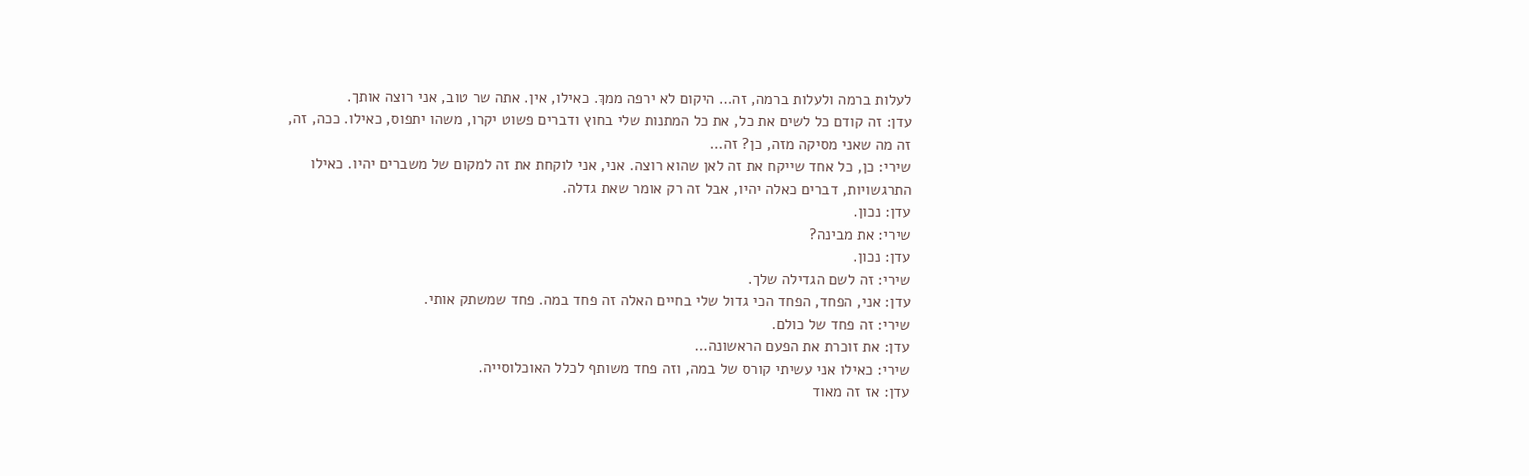לעלות ברמה ולעלות ברמה, זה… היקום לא ירפה ממךְ. כאילו, אין. אתה שר טוב, אני רוצה אותך.
עדן: זה קודם כל לשים את כל, את כל המתנות שלי בחוץ ודברים פשוט יקרו, משהו יתפוס, כאילו. ככה, זה, זה מה שאני מסיקה מזה, כן? זה…
שירי: כן, כל אחד שייקח את זה לאן שהוא רוצה. אני, אני לוקחת את זה למקום של משברים יהיו. כאילו התרגשויות, דברים כאלה יהיו, אבל זה רק אומר שאת גדלה.
עדן: נכון.
שירי: את מבינה?
עדן: נכון.
שירי: זה לשם הגדילה שלך.
עדן: אני, הפחד, הפחד הכי גדול שלי בחיים האלה זה פחד במה. פחד שמשתק אותי.
שירי: זה פחד של כולם.
עדן: את זוכרת את הפעם הראשונה…
שירי: כאילו אני עשיתי קורס של במה, וזה פחד משותף לכלל האוכלוסייה.
עדן: אז זה מאוד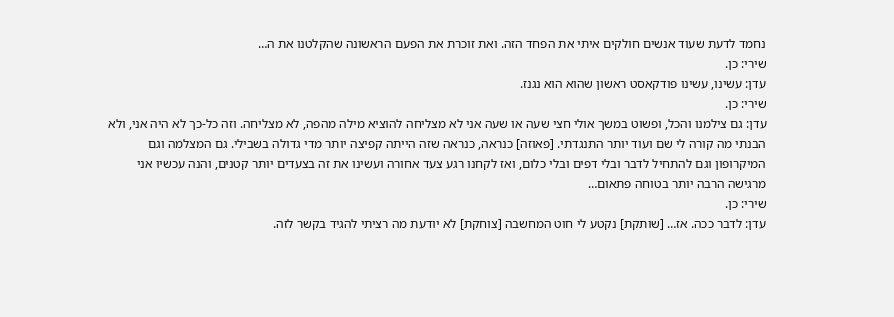נחמד לדעת שעוד אנשים חולקים איתי את הפחד הזה. ואת זוכרת את הפעם הראשונה שהקלטנו את ה…
שירי: כן.
עדן: עשינו, עשינו פודקאסט ראשון שהוא הוא נגנז.
שירי: כן.
עדן: גם צילמנו והכל, ופשוט במשך אולי חצי שעה או שעה אני לא מצליחה להוציא מילה מהפה, לא מצליחה. וזה כל-כך לא היה אני, ולא הבנתי מה קורה לי שם ועוד יותר התנגדתי. [פאוזה] כנראה, כנראה שזה הייתה קפיצה יותר מדי גדולה בשבילי. גם המצלמה וגם המיקרופון וגם להתחיל לדבר ובלי דפים ובלי כלום, ואז לקחנו רגע צעד אחורה ועשינו את זה בצעדים יותר קטנים, והנה עכשיו אני מרגישה הרבה יותר בטוחה פתאום…
שירי: כן.
עדן: לדבר ככה. אז… [שותקת] נקטע לי חוט המחשבה [צוחקת] לא יודעת מה רציתי להגיד בקשר לזה.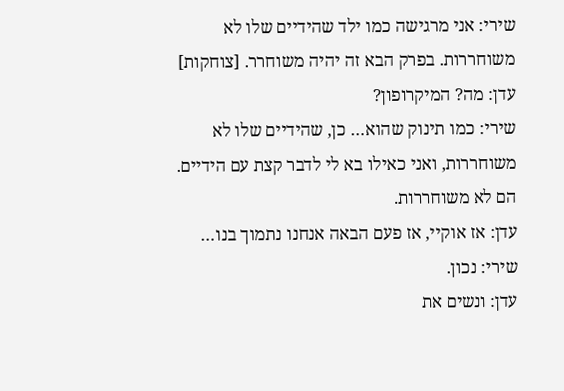שירי: אני מרגישה כמו ילד שהידיים שלו לא משוחררות. בפרק הבא זה יהיה משוחרר. [צוחקות]
עדן: מה? המיקרופון?
שירי: כמו תינוק שהוא… כן, שהידיים שלו לא משוחררות, ואני כאילו בא לי לדבר קצת עם הידיים. הם לא משוחררות.
עדן: אז אוקיי, אז פעם הבאה אנחנו נתמוך בנו…
שירי: נכון.
עדן: ונשים את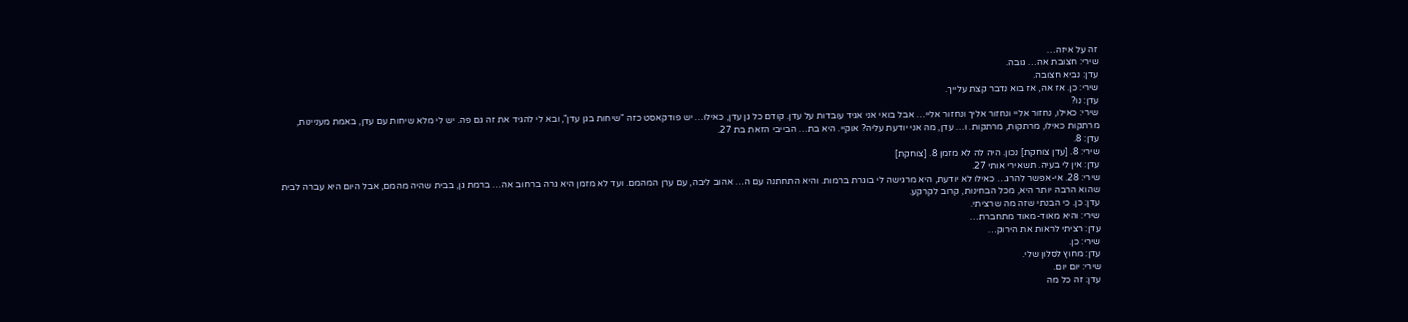זה על איזה…
שירי: חצובת אה… גובה.
עדן: נביא חצובה.
שירי: כן. אז אה, אז בוא נדבר קצת עלייך.
עדן: נו?
שירי: כאילו, נחזור אליי ונחזור אליך ונחזור אליי… אבל בואי אני אגיד עובדות על עדן. קודם כל גן עדן, כאילו… יש פודקאסט כזה "שיחות בגן עדן", ובא לי להגיד את זה גם פה. יש לי מלא שיחות עם עדן, באמת מעניינות, מרתקות כאילו, מרתקות, מרתקות. ו… עדן, מה אני יודעת עליה? אוקיי. היא בת… הבייבי הזאת בת 27.
עדן: 8.
שירי: 8. [עדן צוחקת] נכון. היה לה לא מזמן 8. [צוחקת]
עדן: אין לי בעיה. תשאירי אותי 27.
שירי: 28. אי-אפשר להרג… כאילו לא יודעת, היא מרגישה לי בוגרת ברמות. והיא התחתנה עם ה… אהוב ליבה, עם ערן המהמם. ועד לא מזמן היא גרה ברחוב אה… ברמת גן, בבית שהיה מהמם, אבל היום היא עברה לבית שהוא הרבה יותר היא, מכל הבחינות, קרוב לקרקע.
עדן: כן. כי הבנתי שזה מה שרציתי.
שירי: והיא מאוד-מאוד מתחברת…
עדן: רציתי לראות את הירוק…
שירי: כן.
עדן: מחוץ לסלון שלי.
שירי: יום יום.
עדן: זה כל מה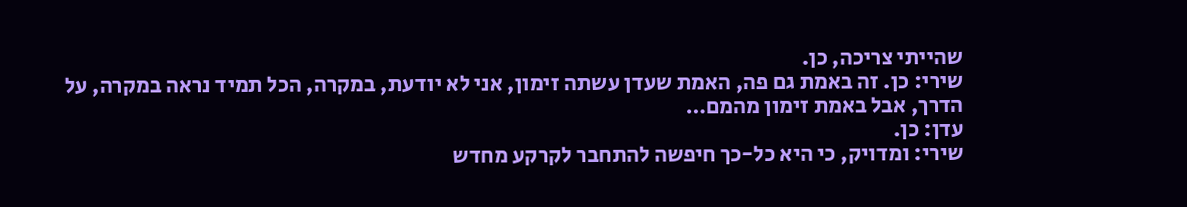שהייתי צריכה, כן.
שירי: כן. זה באמת גם פה, האמת שעדן עשתה זימון, אני לא יודעת, במקרה, הכל תמיד נראה במקרה, על הדרך, אבל באמת זימון מהמם…
עדן: כן.
שירי: ומדויק, כי היא כל-כך חיפשה להתחבר לקרקע מחדש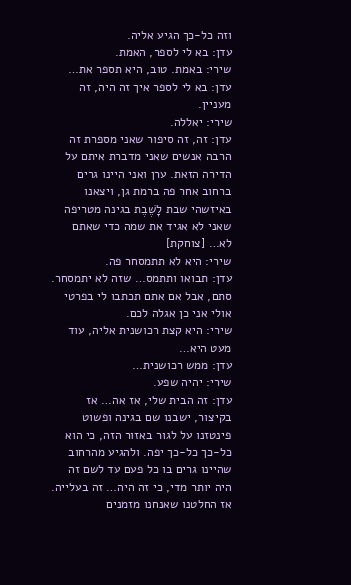וזה כל-כך הגיע אליה.
עדן: בא לי לספר, האמת.
שירי: באמת. טוב, היא תספר את…
עדן: בא לי לספר איך זה היה, זה מעניין.
שירי: יאללה.
עדן: זה, זה סיפור שאני מספרת זה הרבה אנשים שאני מדברת איתם על הדירה הזאת. ערן ואני היינו גרים ברחוב אחר פה ברמת גן, ויצאנו באיזשהי שבת לָשֶׁבֶת בגינה מטריפה שאני לא אגיד את שמה כדי שאתם לא… [צוחקת]
שירי: היא לא תתמסחר פה.
עדן: תבואו ותתמס… שזה לא יתמסחר. סתם, אבל אם אתם תכתבו לי בפרטי אולי אני כן אגלה לכם.
שירי: היא קצת רכושנית אליה, עוד מעט היא…
עדן: ממש רכושנית…
שירי: יהיה שפע.
עדן: זה הבית שלי, אז אה… אז בקיצור, ישבנו שם בגינה ופשוט פינטזנו על לגור באזור הזה, כי הוא כל-כך כל-כך יפה. ולהגיע מהרחוב שהיינו גרים בו כל פעם עד לשם זה היה יותר מדי, כי זה היה… זה בעלייה. אז החלטנו שאנחנו מזמנים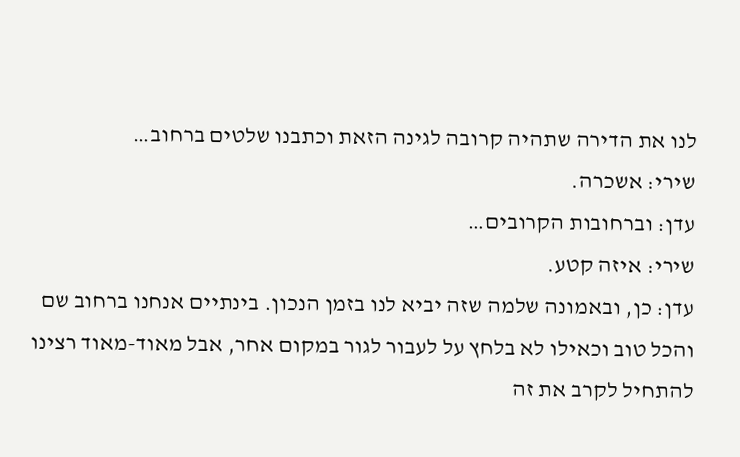לנו את הדירה שתהיה קרובה לגינה הזאת וכתבנו שלטים ברחוב…
שירי: אשכרה.
עדן: וברחובות הקרובים…
שירי: איזה קטע.
עדן: כן, ובאמונה שלמה שזה יביא לנו בזמן הנכון. בינתיים אנחנו ברחוב שם והכל טוב וכאילו לא בלחץ על לעבור לגור במקום אחר, אבל מאוד-מאוד רצינו להתחיל לקרב את זה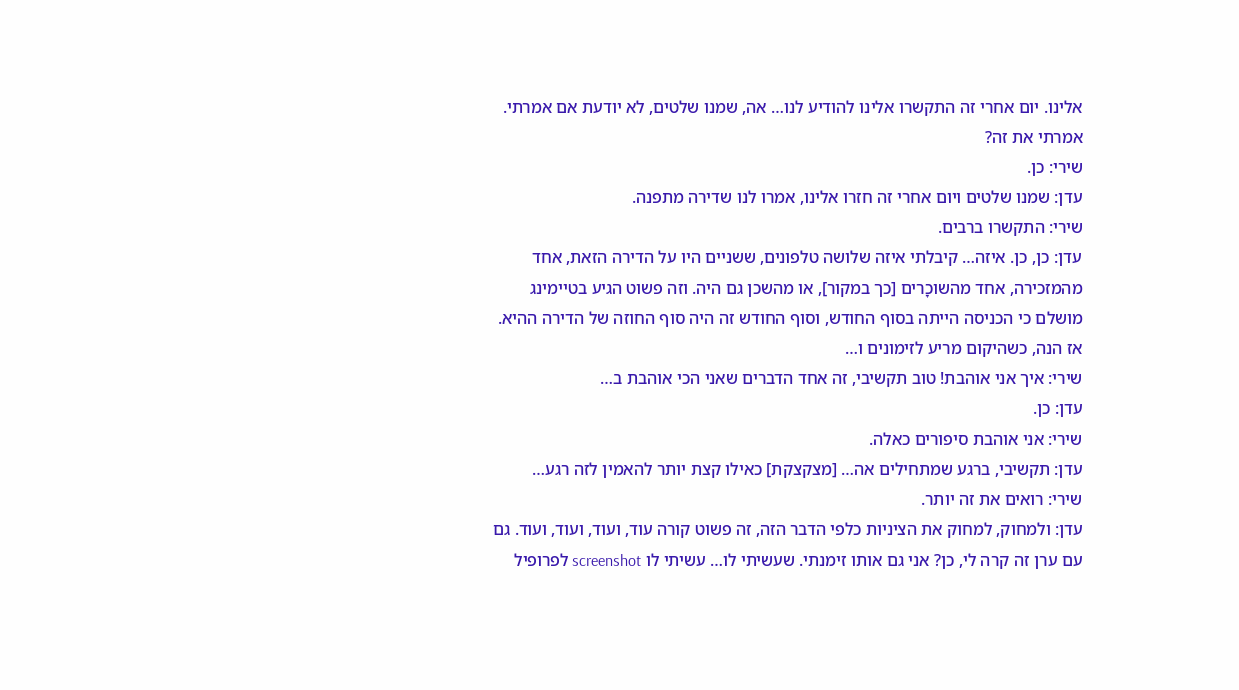אלינו. יום אחרי זה התקשרו אלינו להודיע לנו… אה, שמנו שלטים, לא יודעת אם אמרתי. אמרתי את זה?
שירי: כן.
עדן: שמנו שלטים ויום אחרי זה חזרו אלינו, אמרו לנו שדירה מתפנה.
שירי: התקשרו ברבים.
עדן: כן, כן. איזה… קיבלתי איזה שלושה טלפונים, ששניים היו על הדירה הזאת, אחד מהמזכירה, אחד מהשוכָרים [כך במקור], או מהשכן גם היה. וזה פשוט הגיע בטיימינג מושלם כי הכניסה הייתה בסוף החודש, וסוף החודש זה היה סוף החוזה של הדירה ההיא. אז הנה, כשהיקום מריע לזימונים ו…
שירי: איך אני אוהבת! טוב תקשיבי, זה אחד הדברים שאני הכי אוהבת ב…
עדן: כן.
שירי: אני אוהבת סיפורים כאלה.
עדן: תקשיבי, ברגע שמתחילים אה… [מצקצקת] כאילו קצת יותר להאמין לזה רגע…
שירי: רואים את זה יותר.
עדן: ולמחוק, למחוק את הציניות כלפי הדבר הזה, זה פשוט קורה עוד, ועוד, ועוד, ועוד. גם עם ערן זה קרה לי, כן? אני גם אותו זימנתי. שעשיתי לו… עשיתי לו screenshot לפרופיל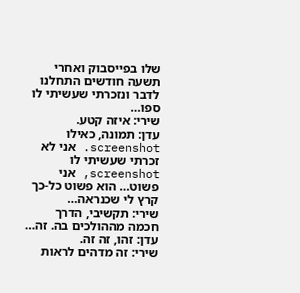שלו בפייסבוק ואחרי תשעה חודשים התחלנו לדבר ונזכרתי שעשיתי לו ספו…
שירי: איזה קטע.
עדן: תמונה, כאילו screenshot. אני לא זכרתי שעשיתי לו screenshot, אני פשוט… הוא פשוט כל-כך קרץ לי שכנראה…
שירי: תקשיבי, הדרך חכמה מההולכים בה. זה…
עדן: זהו, זה זה.
שירי: זה מדהים לראות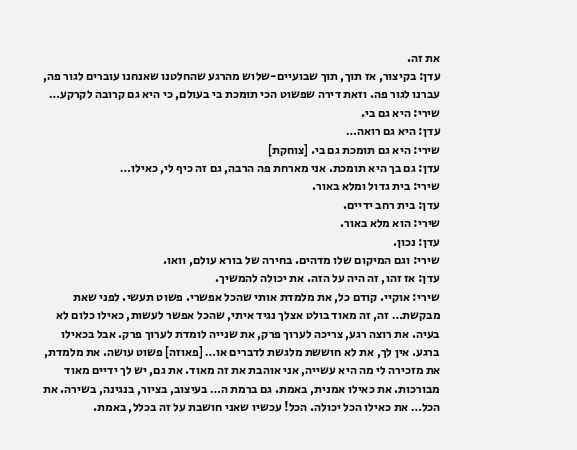את זה.
עדן: בקיצור, אז תוך, תוך שבועיים-שלוש מהרגע שהחלטנו שאנחנו עוברים לגור פה, עברנו לגור פה. וזאת דירה שפשוט הכי תומכת בי בעולם, כי היא גם קרובה לקרקע…
שירי: היא גם בי.
עדן: היא גם רואה…
שירי: היא גם תומכת גם בי. [צוחקת]
עדן: גם בך היא תומכת. אני מארחת פה הרבה, גם זה כיף לי, כאילו…
שירי: בית גדול ומלא באור.
עדן: בית רחב ידיים.
שירי: הוא מלא באור.
עדן: נכון.
שירי: וגם המיקום שלו מדהים. בחירה של בורא עולם, וואו.
עדן: אז זהו, זה היה על הזה. את יכולה להמשיך.
שירי: אוקיי. קודם כל, את מלמדת אותי שהכל אפשרי. פשוט תעשי. לפני שאת מבקשת… זה, זה מאוד בולט אצלך נגיד איתי, שהכל אפשר לעשות, כאילו כלום לא בעיה. את רוצה רגע, צריכה לערוך פרק, את שנייה לומדת לערוך פרק. אבל בכאילו ברגע. אין לך, את לא חוששת מלגשת לדברים או… [פאוזה] פשוט עושה. את מלמדת, את מזכירה לי מה היא עשייה, אני אוהבת את זה מאוד. את גם, יש לך ידיים מאוד מבורכות. את כאילו אמנית, באמת. גם ברמת ה… בעיצוב, בציור, בנגינה, בשירה. את הכל… את כאילו הכל יכולה. הכל! עכשיו שאני חושבת על זה בכלל, באמת.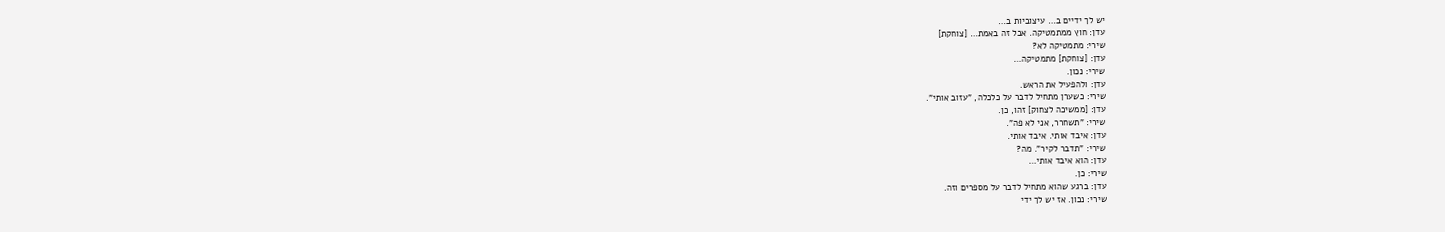יש לך ידיים ב… עיצוביות ב…
עדן: חוץ ממתמטיקה. אבל זה באמת… [צוחקת]
שירי: מתמטיקה לא?
עדן: [צוחקת] מתמטיקה…
שירי: נכון.
עדן: ולהפעיל את הראש.
שירי: כשערן מתחיל לדבר על כלכלה, "עזוב אותי".
עדן: [ממשיכה לצחוק] זהו, כן.
שירי: "תשחרר, אני לא פה".
עדן: איבד אותי. איבד אותי.
שירי: "תדבר לקיר". מה?
עדן: הוא איבד אותי…
שירי: כן.
עדן: ברגע שהוא מתחיל לדבר על מספרים וזה.
שירי: נכון. אז יש לך ידי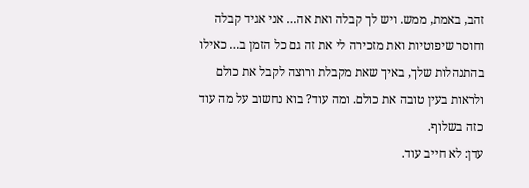זהב, באמת, ממש. ויש לך קבלה ואת אה… אני אגיד קבלה וחוסר שיפוטיות ואת מזכירה לי את זה גם כל הזמן ב… כאילו בהתנהלות שלך, באיך שאת מקבלת ורוצה לקבל את כולם ולראות בעין טובה את כולם. ומה עוד? בוא נחשוב על מה עוד כזה בשלוף.
עדן: לא חייב עוד.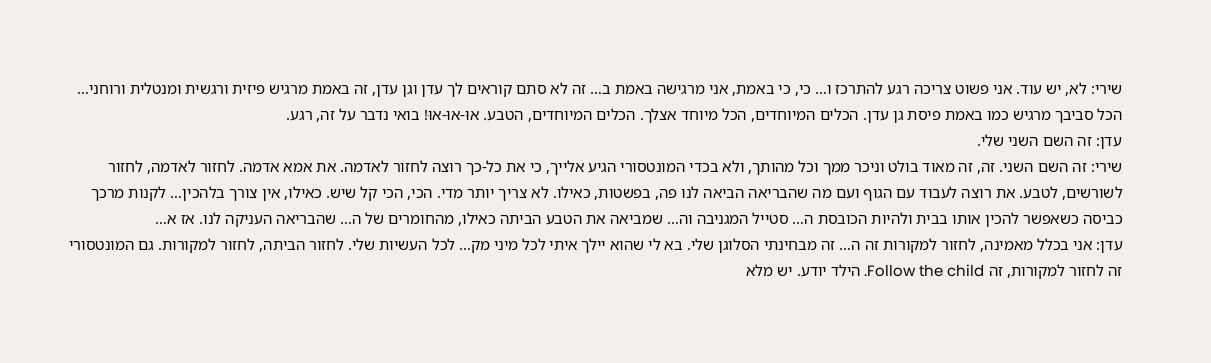שירי: לא, יש עוד. אני פשוט צריכה רגע להתרכז ו… כי, כי באמת, אני מרגישה באמת ב… זה לא סתם קוראים לך עדן וגן עדן, זה באמת מרגיש פיזית ורגשית ומנטלית ורוחני… הכל סביבך מרגיש כמו באמת פיסת גן עדן. הכלים המיוחדים, הכל מיוחד אצלך. הכלים המיוחדים, הטבע. אוּ-אוּ-אוּ! בואי נדבר על זה, רגע.
עדן: זה השם השני שלי.
שירי: זה השם השני. זה, זה מאוד בולט וניכר ממך וכל מהותך, ולא בכדי המונטסורי הגיע אלייך, כי את כל-כך רוצה לחזור לאדמה. את אמא אדמה. לחזור לאדמה, לחזור לשורשים, לטבע. את רוצה לעבוד עם הגוף ועם מה שהבריאה הביאה לנו פה, בפשטות, כאילו. לא צריך יותר מדי. הכי, הכי קל שיש. כאילו, אין צורך בלהכין… לקנות מרכך כביסה כשאפשר להכין אותו בבית ולהיות הכובסת ה… סטייל המגניבה וה… שמביאה את הטבע הביתה כאילו, מהחומרים של ה… שהבריאה העניקה לנו. אז א…
עדן: אני בכלל מאמינה, לחזור למקורות זה ה… זה מבחינתי הסלוגן שלי. בא לי שהוא יילך איתי לכל מיני מק… לכל העשיות שלי. לחזור הביתה, לחזור למקורות. גם המונטסורי זה לחזור למקורות, זה Follow the child. הילד יודע. יש מלא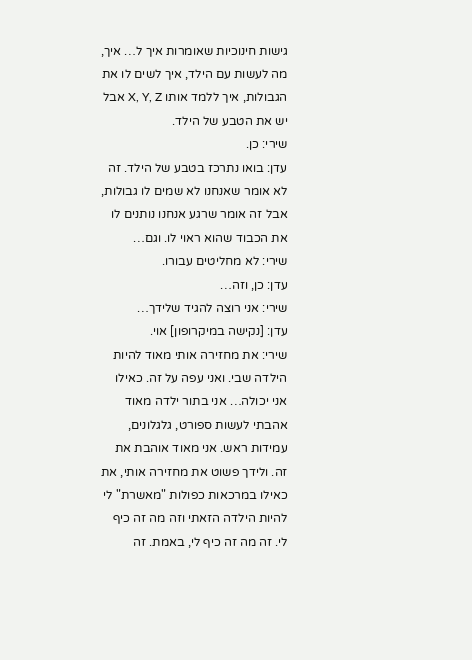גישות חינוכיות שאומרות איך ל… איך, מה לעשות עם הילד, איך לשים לו את הגבולות, איך ללמד אותו X, Y, Z אבל יש את הטבע של הילד.
שירי: כן.
עדן: בואו נתרכז בטבע של הילד. זה לא אומר שאנחנו לא שמים לו גבולות, אבל זה אומר שרגע אנחנו נותנים לו את הכבוד שהוא ראוי לו. וגם…
שירי: לא מחליטים עבורו.
עדן: כן, וזה…
שירי: אני רוצה להגיד שלידך…
עדן: [נקישה במיקרופון] אוי.
שירי: את מחזירה אותי מאוד להיות הילדה שבי. ואני עפה על זה. כאילו אני יכולה… אני בתור ילדה מאוד אהבתי לעשות ספורט, גלגלונים, עמידות ראש. אני מאוד אוהבת את זה. ולידך פשוט את מחזירה אותי, את כאילו במרכאות כפולות "מאשרת" לי להיות הילדה הזאתי וזה מה זה כיף לי. זה מה זה כיף לי, באמת. זה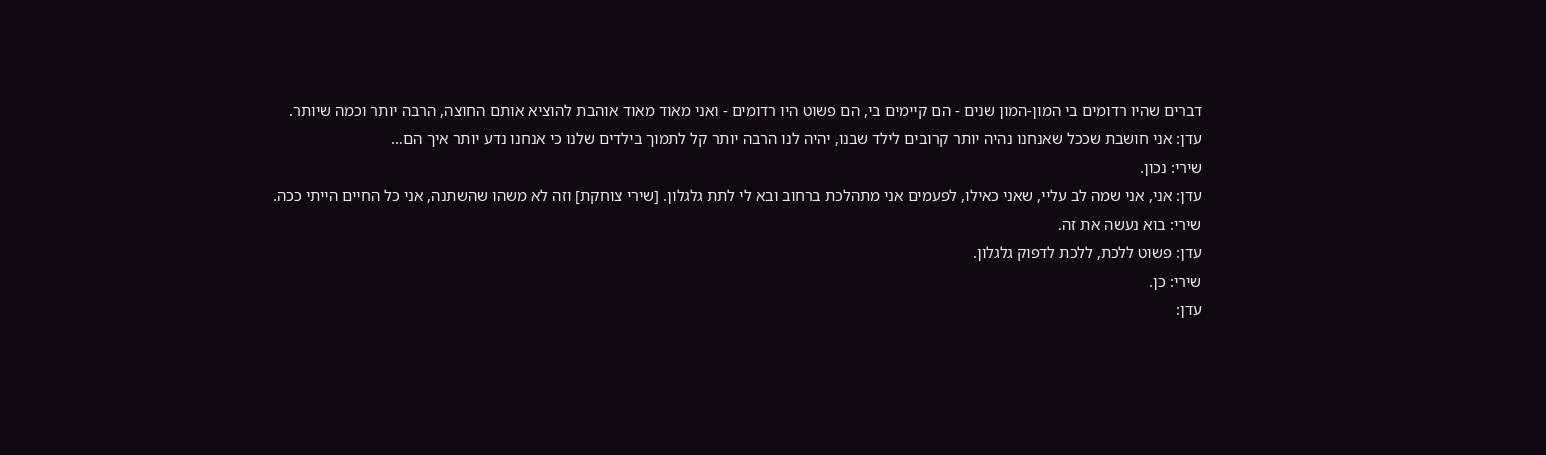דברים שהיו רדומים בי המון-המון שנים - הם קיימים בי, הם פשוט היו רדומים - ואני מאוד מאוד אוהבת להוציא אותם החוצה, הרבה יותר וכמה שיותר.
עדן: אני חושבת שככל שאנחנו נהיה יותר קרובים לילד שבנו, יהיה לנו הרבה יותר קל לתמוך בילדים שלנו כי אנחנו נדע יותר איך הם…
שירי: נכון.
עדן: אני, אני שמה לב עליי, שאני כאילו, לפעמים אני מתהלכת ברחוב ובא לי לתת גלגלון. [שירי צוחקת] וזה לא משהו שהשתנה, אני כל החיים הייתי ככה.
שירי: בוא נעשה את זה.
עדן: פשוט ללכת, ללכת לדפוק גלגלון.
שירי: כן.
עדן: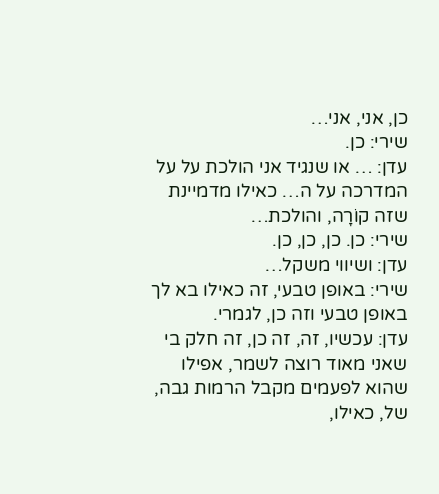כן, אני, אני…
שירי: כן.
עדן: … או שנגיד אני הולכת על על המדרכה על ה… כאילו מדמיינת שזה קוֹרָה, והולכת…
שירי: כן. כן, כן, כן.
עדן: ושיווי משקל…
שירי: באופן טבעי, זה כאילו בא לך באופן טבעי וזה כן, לגמרי.
עדן: עכשיו, זה, זה כן, זה חלק בי שאני מאוד רוצה לשמר, אפילו שהוא לפעמים מקבל הרמות גבה, של, כאילו,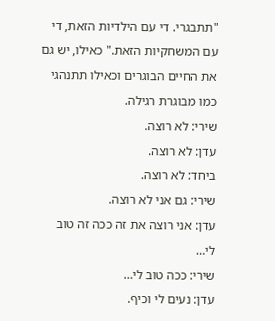"תתבגרי. די עם הילדיות הזאת, די עם המשחקיות הזאת." כאילו, יש גם את החיים הבוגרים וכאילו תתנהגי כמו מבוגרת רגילה.
שירי: לא רוצה.
עדן: לא רוצה.
ביחד: לא רוצה.
שירי: גם אני לא רוצה.
עדן: אני רוצה את זה ככה זה טוב לי…
שירי: ככה טוב לי…
עדן: נעים לי וכיף.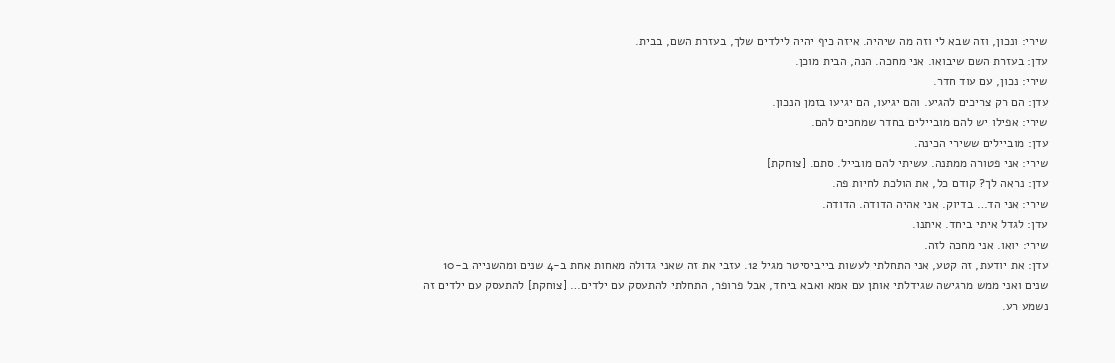שירי: ונכון, וזה שבא לי וזה מה שיהיה. איזה כיף יהיה לילדים שלך, בעזרת השם, בבית.
עדן: בעזרת השם שיבואו. אני מחכה. הנה, הבית מוכן.
שירי: נכון, עם עוד חדר.
עדן: הם רק צריכים להגיע. והם יגיעו, הם יגיעו בזמן הנכון.
שירי: אפילו יש להם מוביילים בחדר שמחכים להם.
עדן: מוביילים ששירי הכינה.
שירי: אני פטורה ממתנה. עשיתי להם מובייל. סתם. [צוחקת]
עדן: נראה לך? קודם כל, את הולכת לחיות פה.
שירי: אני הד… בדיוק. אני אהיה הדודה. הדודה.
עדן: לגדל איתי ביחד. איתנו.
שירי: יואו. אני מחכה לזה.
עדן: את יודעת, זה קטע, אני התחלתי לעשות בייביסיטר מגיל 12. עזבי את זה שאני גדולה מאחות אחת ב-4 שנים ומהשנייה ב-10 שנים ואני ממש מרגישה שגידלתי אותן עם אמא ואבא ביחד, אבל פרופר, התחלתי להתעסק עם ילדים… [צוחקת] להתעסק עם ילדים זה נשמע רע.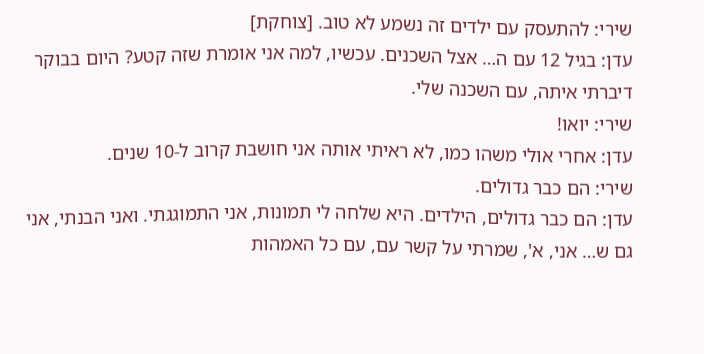שירי: להתעסק עם ילדים זה נשמע לא טוב. [צוחקת]
עדן: בגיל 12 עם ה… אצל השכנים. עכשיו, למה אני אומרת שזה קטע? היום בבוקר דיברתי איתה, עם השכנה שלי.
שירי: יואו!
עדן: אחרי אולי משהו כמו, לא ראיתי אותה אני חושבת קרוב ל-10 שנים.
שירי: הם כבר גדולים.
עדן: הם כבר גדולים, הילדים. היא שלחה לי תמונות, אני התמוגגתי. ואני הבנתי, אני גם ש… אני, א', שמרתי על קשר עם, עם כל האמהות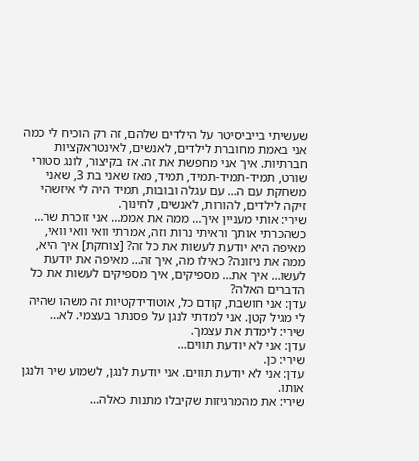שעשיתי בייביסיטר על הילדים שלהם, זה רק הוכיח לי כמה אני באמת מחוברת לילדים, לאנשים, לאינטראקציות חברתיות. איך אני מחפשת את זה. אז בקיצור, לונג סטורי שורט, תמיד-תמיד-תמיד, תמיד, מאז שאני בת 3, שאני משחקת עם ה… עם עגלה ובובות, תמיד היה לי איזשהי זיקה לילדים, להורות, לאנשים, לחינוך.
שירי: אותי מעניין איך… ממה את אממ… אני זוכרת שר… כשהכרתי אותך וראיתי נרות וזה, אמרתי וואי וואי וואי, מאיפה היא יודעת לעשות את כל זה? [צוחקת] איך היא, ממה את ניזונה? כאילו מה, איך זה… מאיפה את יודעת לעשו… איך את… מספיקים, איך מספיקים לעשות את כל הדברים האלה?
עדן: אני חושבת, קודם כל, אוטודידקטיות זה משהו שהיה לי מגיל קטן. אני למדתי לנגן על פסנתר בעצמי. לא…
שירי: לימדת את עצמך.
עדן: אני לא יודעת תווים…
שירי: כן.
עדן: אני לא יודעת תווים. אני יודעת לנגן, לשמוע שיר ולנגן אותו.
שירי: את מהמרגיזות שקיבלו מתנות כאלה…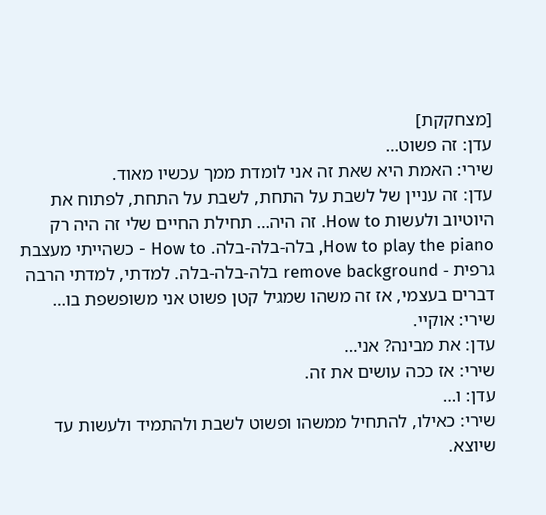[מצחקקת]
עדן: זה פשוט…
שירי: האמת היא שאת זה אני לומדת ממך עכשיו מאוד.
עדן: זה עניין של לשבת על התחת, לשבת על התחת, לפתוח את היוטיוב ולעשות How to. זה היה… תחילת החיים שלי זה היה רק How to play the piano, בלה-בלה-בלה. How to - כשהייתי מעצבת גרפית - remove background בלה-בלה-בלה. למדתי, למדתי הרבה דברים בעצמי, אז זה משהו שמגיל קטן פשוט אני משופשפת בו…
שירי: אוקיי.
עדן: את מבינה? אני…
שירי: אז ככה עושים את זה.
עדן: ו…
שירי: כאילו, להתחיל ממשהו ופשוט לשבת ולהתמיד ולעשות עד שיוצא.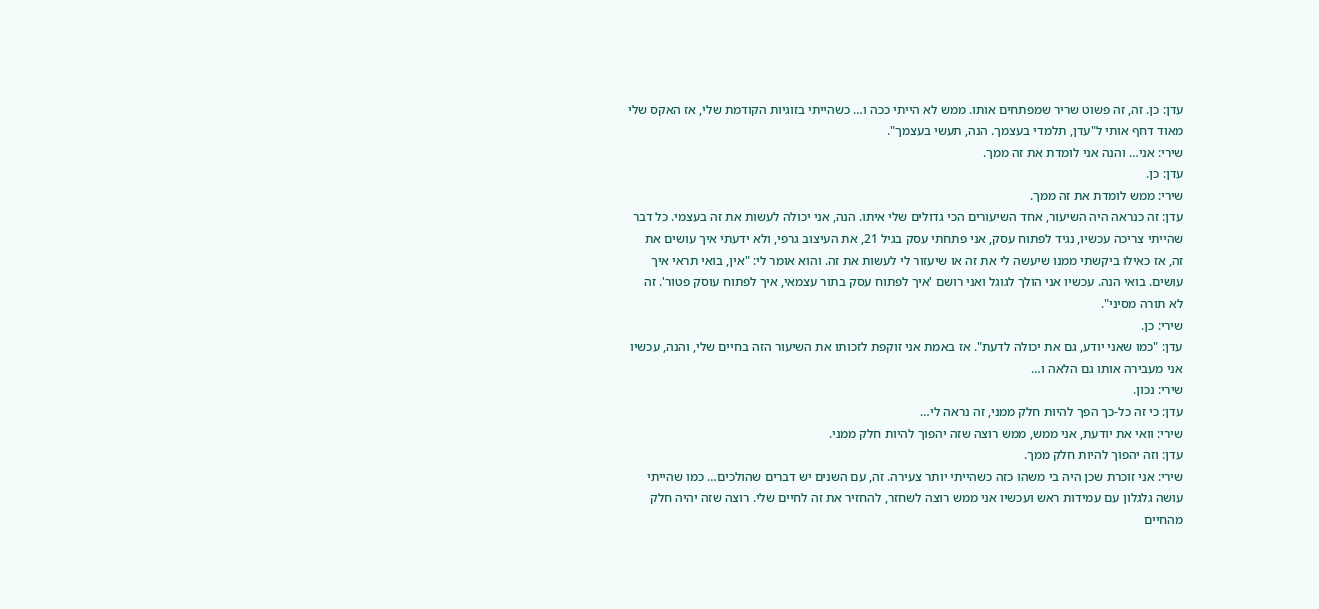עדן: כן. זה, זה פשוט שריר שמפתחים אותו. ממש לא הייתי ככה ו… כשהייתי בזוגיות הקודמת שלי, אז האקס שלי מאוד דחף אותי ל"עדן, תלמדי בעצמך. הנה, תעשי בעצמך".
שירי: אני… והנה אני לומדת את זה ממך.
עדן: כן.
שירי: ממש לומדת את זה ממך.
עדן: זה כנראה היה השיעור, אחד השיעורים הכי גדולים שלי איתו. הנה, אני יכולה לעשות את זה בעצמי. כל דבר שהייתי צריכה עכשיו, נגיד לפתוח עסק, אני פתחתי עסק בגיל 21, את העיצוב גרפי, ולא ידעתי איך עושים את זה, אז כאילו ביקשתי ממנו שיעשה לי את זה או שיעזור לי לעשות את זה. והוא אומר לי: "אין, בואי תראי איך עושים. בואי הנה. עכשיו אני הולך לגוגל ואני רושם 'איך לפתוח עסק בתור עצמאי, איך לפתוח עוסק פטור'. זה לא תורה מסיני".
שירי: כן.
עדן: "כמו שאני יודע, גם את יכולה לדעת". אז באמת אני זוקפת לזכותו את השיעור הזה בחיים שלי, והנה, עכשיו אני מעבירה אותו גם הלאה ו…
שירי: נכון.
עדן: כי זה כל-כך הפך להיות חלק ממני, זה נראה לי…
שירי: וואי את יודעת, אני ממש, ממש רוצה שזה יהפוך להיות חלק ממני.
עדן: וזה יהפוך להיות חלק ממך.
שירי: אני זוכרת שכן היה בי משהו כזה כשהייתי יותר צעירה. זה, עם השנים יש דברים שהולכים… כמו שהייתי עושה גלגלון עם עמידות ראש ועכשיו אני ממש רוצה לשחזר, להחזיר את זה לחיים שלי. רוצה שזה יהיה חלק מהחיים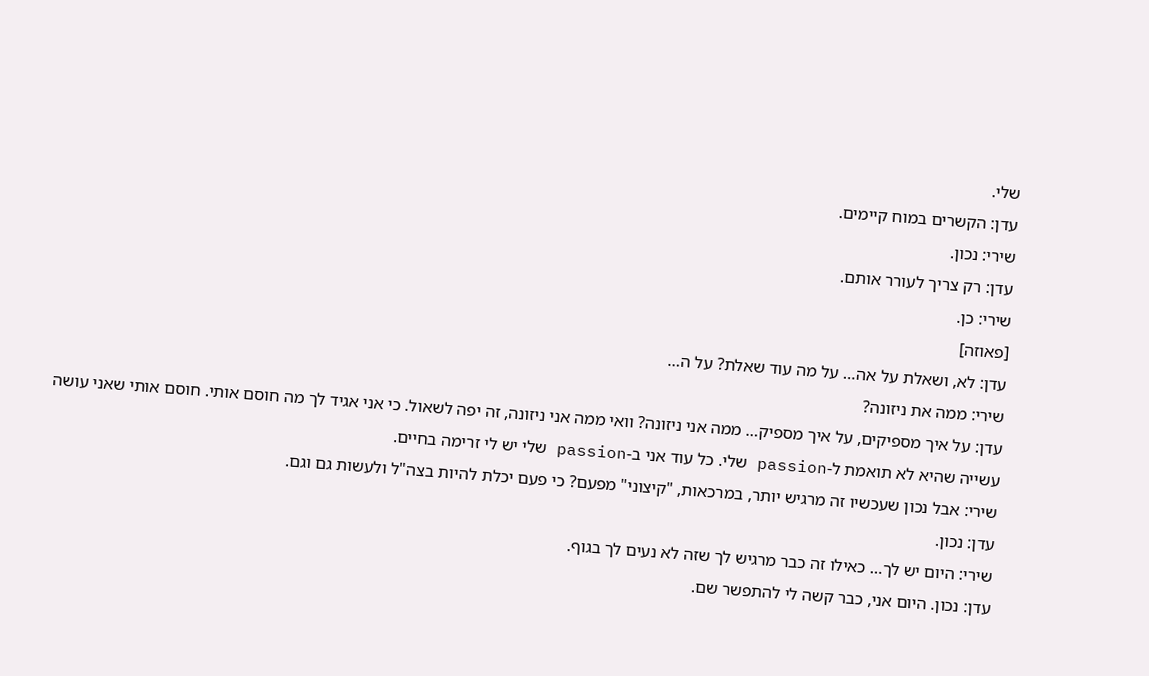שלי.
עדן: הקשרים במוח קיימים.
שירי: נכון.
עדן: רק צריך לעורר אותם.
שירי: כן.
[פאוזה]
עדן: לא, ושאלת על אה… על מה עוד שאלת? על ה…
שירי: ממה את ניזונה?
עדן: על איך מספיקים, על איך מספיק… ממה אני ניזונה? וואי ממה אני ניזונה, זה יפה לשאול. כי אני אגיד לך מה חוסם אותי. חוסם אותי שאני עושה עשייה שהיא לא תואמת ל-passion שלי. כל עוד אני ב-passion שלי יש לי זרימה בחיים.
שירי: אבל נכון שעכשיו זה מרגיש יותר, במרכאות, "קיצוני" מפעם? כי פעם יכלת להיות בצה"ל ולעשות גם וגם.
עדן: נכון.
שירי: היום יש לך… כאילו זה כבר מרגיש לך שזה לא נעים לך בגוף.
עדן: נכון. היום אני, כבר קשה לי להתפשר שם.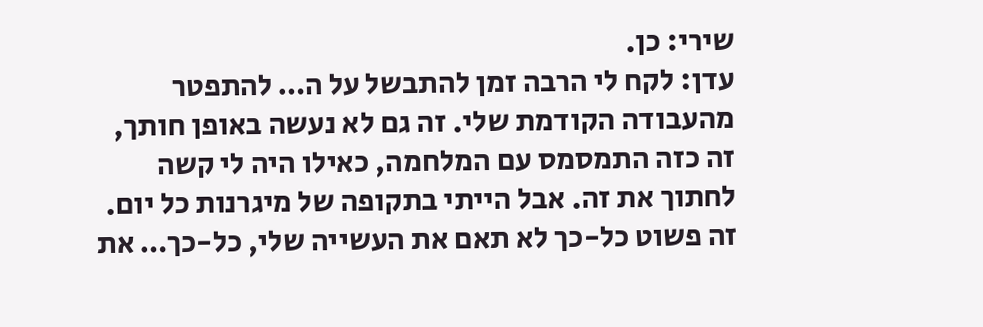שירי: כן.
עדן: לקח לי הרבה זמן להתבשל על ה… להתפטר מהעבודה הקודמת שלי. זה גם לא נעשה באופן חותך, זה כזה התמסמס עם המלחמה, כאילו היה לי קשה לחתוך את זה. אבל הייתי בתקופה של מיגרנות כל יום. זה פשוט כל-כך לא תאם את העשייה שלי, כל-כך… את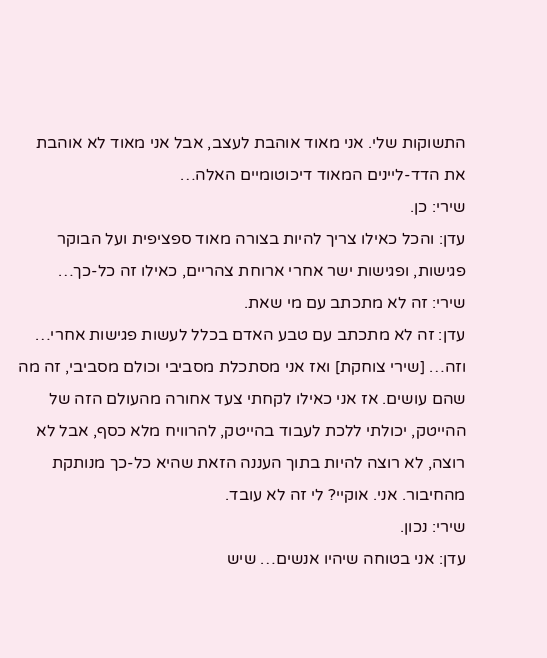התשוקות שלי. אני מאוד אוהבת לעצב, אבל אני מאוד לא אוהבת את הדד-ליינים המאוד דיכוטומיים האלה…
שירי: כן.
עדן: והכל כאילו צריך להיות בצורה מאוד ספציפית ועל הבוקר פגישות, ופגישות ישר אחרי ארוחת צהריים, כאילו זה כל-כך…
שירי: זה לא מתכתב עם מי שאת.
עדן: זה לא מתכתב עם טבע האדם בכלל לעשות פגישות אחרי… וזה… [שירי צוחקת] ואז אני מסתכלת מסביבי וכולם מסביבי, זה מה שהם עושים. אז אני כאילו לקחתי צעד אחורה מהעולם הזה של ההייטק, יכולתי ללכת לעבוד בהייטק, להרוויח מלא כסף, אבל לא רוצה, לא רוצה להיות בתוך העננה הזאת שהיא כל-כך מנותקת מהחיבור. אני. אוקיי? לי זה לא עובד.
שירי: נכון.
עדן: אני בטוחה שיהיו אנשים… שיש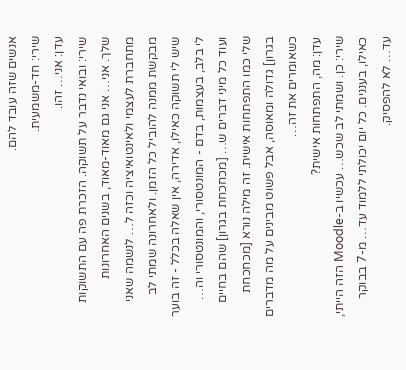אנשים שזה עובד להם.
שירי: חד-משמעית.
עדן: אני… זהו.
שירי: ובואי נדבר על תשוקה. הזכרת פה עם התשוקות שלך. אני… אני גם מאוד-מאוד, בשנים האחרונות מתחברת לעצמי ולאינטואיציה וכזה ל… לנשמה שאני מבקשת ממנה להוביל כל הזמן. ולאחרונה שמתי לב שיש לי תשוקה כאילו, אדירה, אין שאלה בכלל - זה בוער לי בלב, בעצמות, בדם - המונטסורי, והמונטסורי וה… ועוד כל מיני דברים ש… [מכחכחת בגרון] שהם בחיים שלי כמו התפתחות אישית. זה מילה נורא [מכחכחת בגרון] גדולה ומאוסה, אבל פשוט מבינים על מה מדברים כשאומרים את זה…
עדן: מה, התפתחות אישית?
שירי: כן. ושמתי לב שכש… עכשיו ב-Moodle הזה הייתי, כאילו, בעננים. כל יום יכולתי ללמוד עד… מ-7 בבוקר עד… לא להפסיק.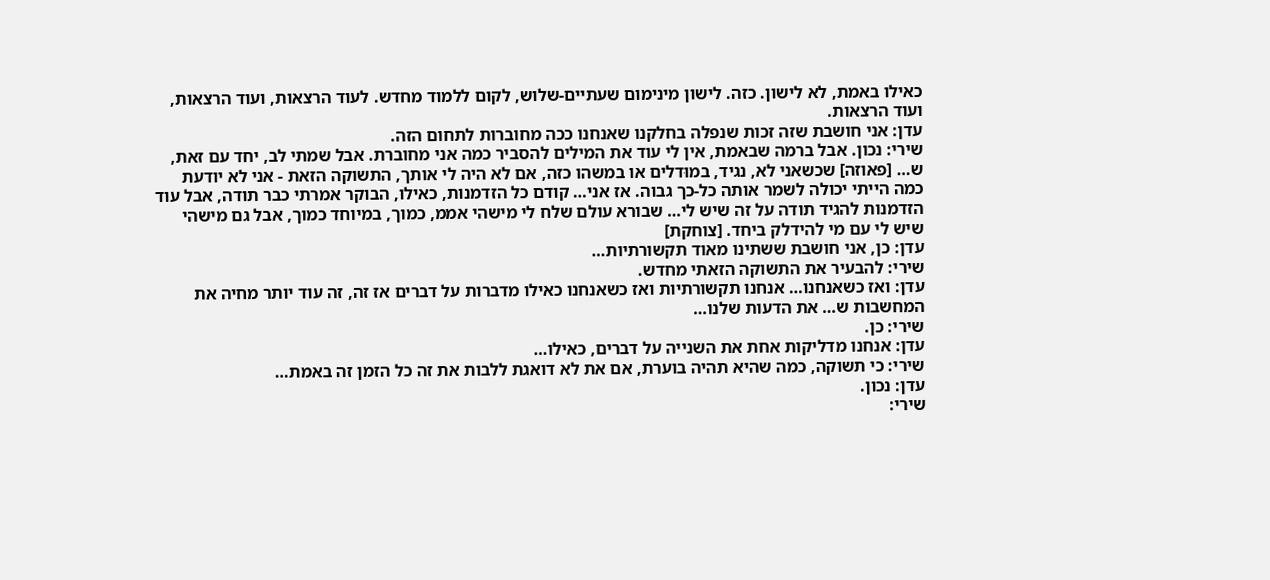כאילו באמת, לא לישון. כזה. לישון מינימום שעתיים-שלוש, לקום ללמוד מחדש. לעוד הרצאות, ועוד הרצאות, ועוד הרצאות.
עדן: אני חושבת שזה זכות שנפלה בחלקנו שאנחנו ככה מחוברות לתחום הזה.
שירי: נכון. אבל ברמה שבאמת, אין לי עוד את המילים להסביר כמה אני מחוברת. אבל שמתי לב, יחד עם זאת, ש… [פאוזה] שכשאני לא, נגיד, במוּדלים או במשהו כזה, אם לא היה לי אותך, התשוקה הזאת - אני לא יודעת כמה הייתי יכולה לשמר אותה כל-כך גבוה. אז אני… קודם כל הזדמנות, כאילו, הבוקר אמרתי כבר תודה, אבל עוד הזדמנות להגיד תודה על זה שיש לי… שבורא עולם שלח לי מישהי אממ, כמוך, במיוחד כמוך, אבל גם מישהי שיש לי עם מי להידלק ביחד. [צוחקת]
עדן: כן, אני חושבת ששתינו מאוד תקשורתיות…
שירי: להבעיר את התשוקה הזאתי מחדש.
עדן: ואז כשאנחנו… אנחנו תקשורתיות ואז כשאנחנו כאילו מדברות על דברים אז זה, זה עוד יותר מחיה את המחשבות ש… את הדעות שלנו…
שירי: כן.
עדן: אנחנו מדליקות אחת את השנייה על דברים, כאילו…
שירי: כי תשוקה, כמה שהיא תהיה בוערת, אם את לא דואגת ללבות את זה כל הזמן זה באמת…
עדן: נכון.
שירי: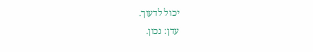יכול לדעוך.
עדן: נכון.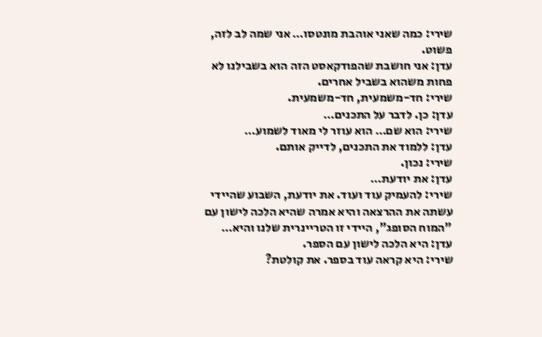שירי: כמה שאני אוהבת מונטסו… אני שמה לב לזה, פשוט.
עדן: אני חושבת שהפודקאסט הזה הוא בשבילנו לא פחות משהוא בשביל אחרים.
שירי: חד-משמעית, חד-משמעית.
עדן: כן. לדבר על התכנים…
שירי: הוא שם… הוא עוזר לי מאוד לשמוע…
עדן: ללמוד את התכנים, לדייק אותם.
שירי: נכון.
עדן: את יודעת…
שירי: להעמיק עוד ועוד. את יודעת, השבוע שהיידי עשתה את ההרצאה והיא אמרה שהיא הלכה לישון עם "המוח הסופג", היידי זו הטריינרית שלנו והיא…
עדן: היא הלכה לישון עם הספר.
שירי: היא קראה עוד בספר. את קולטת?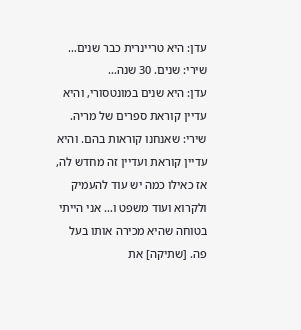עדן: היא טריינרית כבר שנים…
שירי: שנים. 30 שנה…
עדן: היא שנים במונטסורי, והיא עדיין קוראת ספרים של מריה.
שירי: שאנחנו קוראות בהם. והיא עדיין קוראת ועדיין זה מחדש לה, אז כאילו כמה יש עוד להעמיק ולקרוא ועוד משפט ו… אני הייתי בטוחה שהיא מכירה אותו בעל פה. [שתיקה] את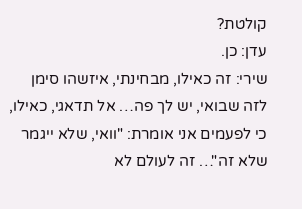קולטת?
עדן: כן.
שירי: זה כאילו, מבחינתי, איזשהו סימן לזה שבואי, יש לך פה… אל תדאגי, כאילו, כי לפעמים אני אומרת: "וואי, שלא ייגמר שלא זה"… זה לעולם לא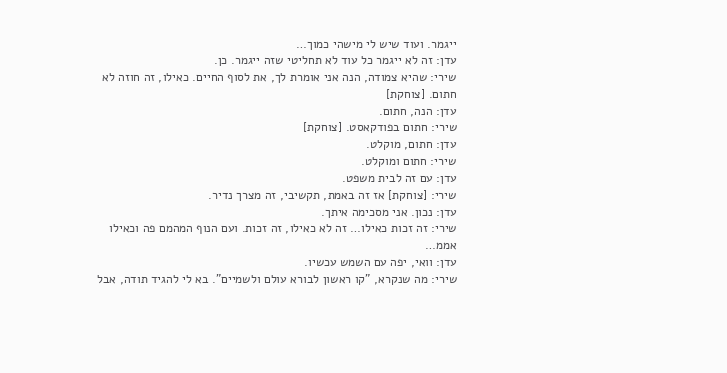ייגמר. ועוד שיש לי מישהי כמוך…
עדן: זה לא ייגמר כל עוד לא תחליטי שזה ייגמר. כן.
שירי: שהיא צמודה, הנה אני אומרת לך, את לסוף החיים. כאילו, זה חוזה לא חתום. [צוחקת]
עדן: הנה, חתום.
שירי: חתום בפודקאסט. [צוחקת]
עדן: חתום, מוקלט.
שירי: חתום ומוקלט.
עדן: עם זה לבית משפט.
שירי: [צוחקת] אז זה באמת, תקשיבי, זה מצרך נדיר.
עדן: נכון. אני מסכימה איתך.
שירי: זה זכות כאילו… זה לא כאילו, זה זכות. ועם הנוף המהמם פה וכאילו אממ…
עדן: וואי, יפה עם השמש עכשיו.
שירי: מה שנקרא, "קו ראשון לבורא עולם ולשמיים". בא לי להגיד תודה, אבל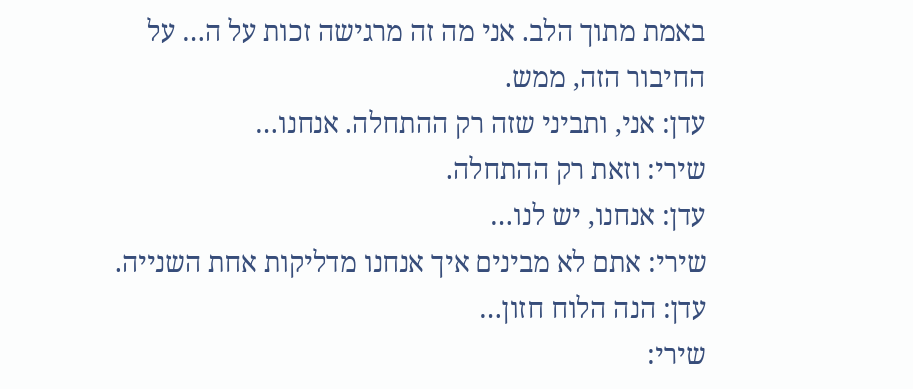באמת מתוך הלב. אני מה זה מרגישה זכות על ה… על החיבור הזה, ממש.
עדן: אני, ותביני שזה רק ההתחלה. אנחנו…
שירי: וזאת רק ההתחלה.
עדן: אנחנו, יש לנו…
שירי: אתם לא מבינים איך אנחנו מדליקות אחת השנייה.
עדן: הנה הלוח חזון…
שירי: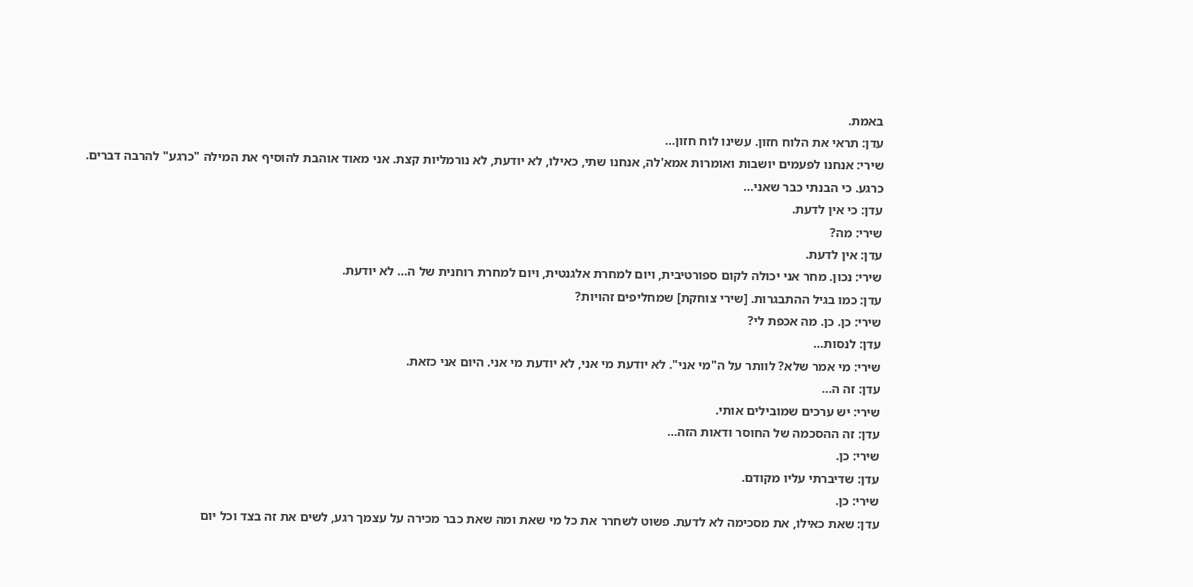באמת.
עדן: תראי את הלוח חזון. עשינו לוח חזון…
שירי: אנחנו לפעמים יושבות ואומרות אמא'לה, אנחנו שתי, כאילו, לא יודעת, לא נורמליות קצת. אני מאוד אוהבת להוסיף את המילה "כרגע" להרבה דברים. כרגע. כי הבנתי כבר שאני…
עדן: כי אין לדעת.
שירי: מה?
עדן: אין לדעת.
שירי: נכון. מחר אני יכולה לקום ספורטיבית, ויום למחרת אלגנטית, ויום למחרת רוחנית של ה… לא יודעת.
עדן: כמו בגיל ההתבגרות. [שירי צוחקת] שמחליפים זהויות?
שירי: כן. כן. מה אכפת לי?
עדן: לנסות…
שירי: מי אמר שלא? לוותר על ה"מי אני". לא יודעת מי אני, לא יודעת מי אני. היום אני כזאת.
עדן: זה ה…
שירי: יש ערכים שמובילים אותי.
עדן: זה ההסכמה של החוסר ודאות הזה…
שירי: כן.
עדן: שדיברתי עליו מקודם.
שירי: כן.
עדן: שאת כאילו, את מסכימה לא לדעת. פשוט לשחרר את כל מי שאת ומה שאת כבר מכירה על עצמך רגע, לשים את זה בצד וכל יום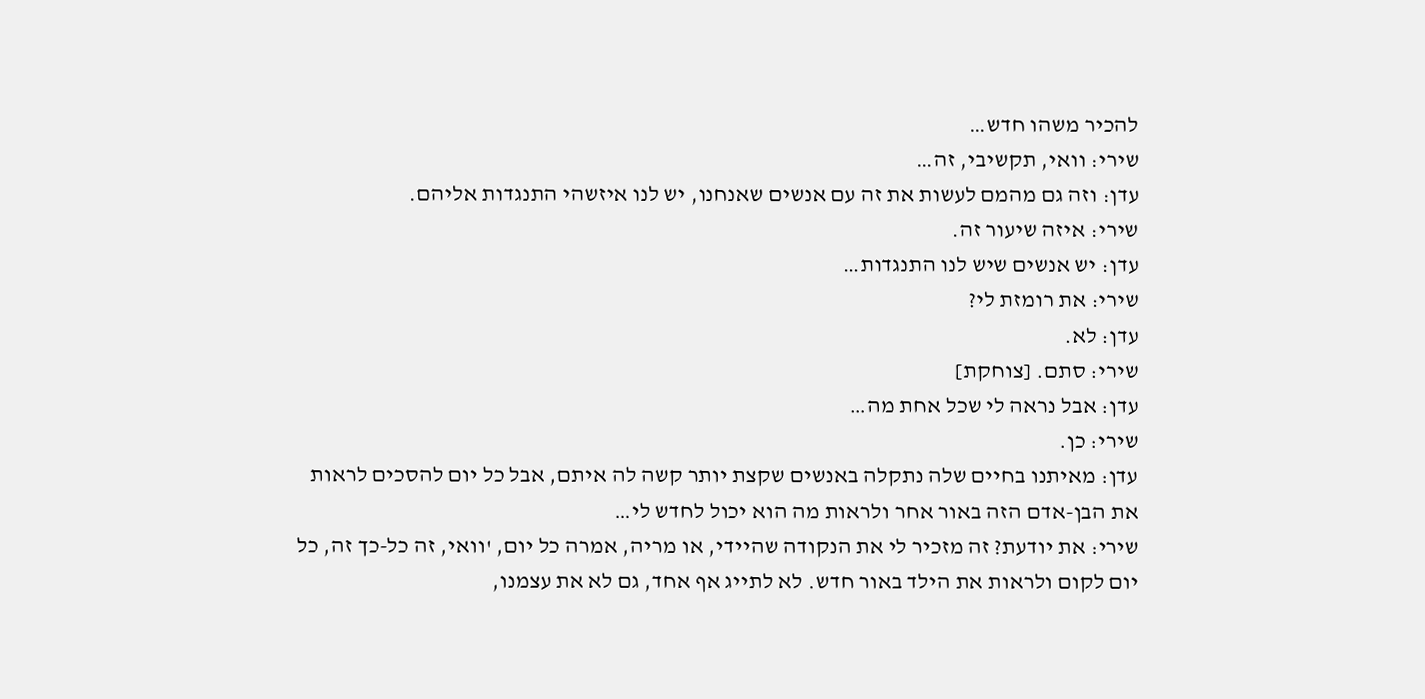להכיר משהו חדש…
שירי: וואי, תקשיבי, זה…
עדן: וזה גם מהמם לעשות את זה עם אנשים שאנחנו, יש לנו איזשהי התנגדות אליהם.
שירי: איזה שיעור זה.
עדן: יש אנשים שיש לנו התנגדות…
שירי: את רומזת לי?
עדן: לא.
שירי: סתם. [צוחקת]
עדן: אבל נראה לי שכל אחת מה…
שירי: כן.
עדן: מאיתנו בחיים שלה נתקלה באנשים שקצת יותר קשה לה איתם, אבל כל יום להסכים לראות את הבן-אדם הזה באור אחר ולראות מה הוא יכול לחדש לי…
שירי: את יודעת? זה מזכיר לי את הנקודה שהיידי, או מריה, אמרה כל יום, 'וואי, זה כל-כך זה, כל יום לקום ולראות את הילד באור חדש. לא לתייג אף אחד, גם לא את עצמנו,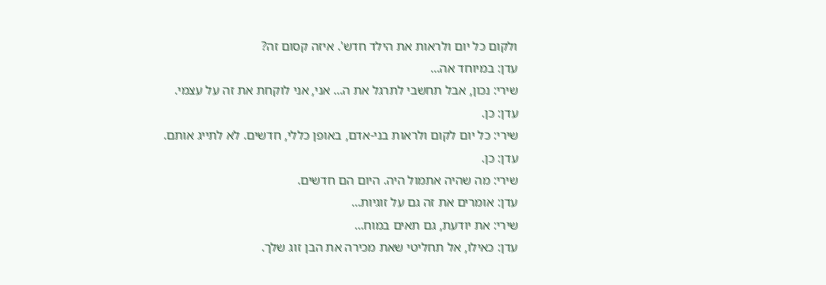ולקום כל יום ולראות את הילד חדש'. איזה קסום זה?
עדן: במיוחד אה…
שירי: נכון, אבל תחשבי לתרגל את ה… אני, אני לוקחת את זה על עצמי.
עדן: כן.
שירי: כל יום לקום ולראות בני-אדם, באופן כללי, חדשים. לא לתייג אותם.
עדן: כן.
שירי: מה שהיה אתמול היה. היום הם חדשים.
עדן: אומרים את זה גם על זוגיות…
שירי: את יודעת, גם תאים במוח…
עדן: כאילו, אל תחליטי שאת מכירה את הבן זוג שלך.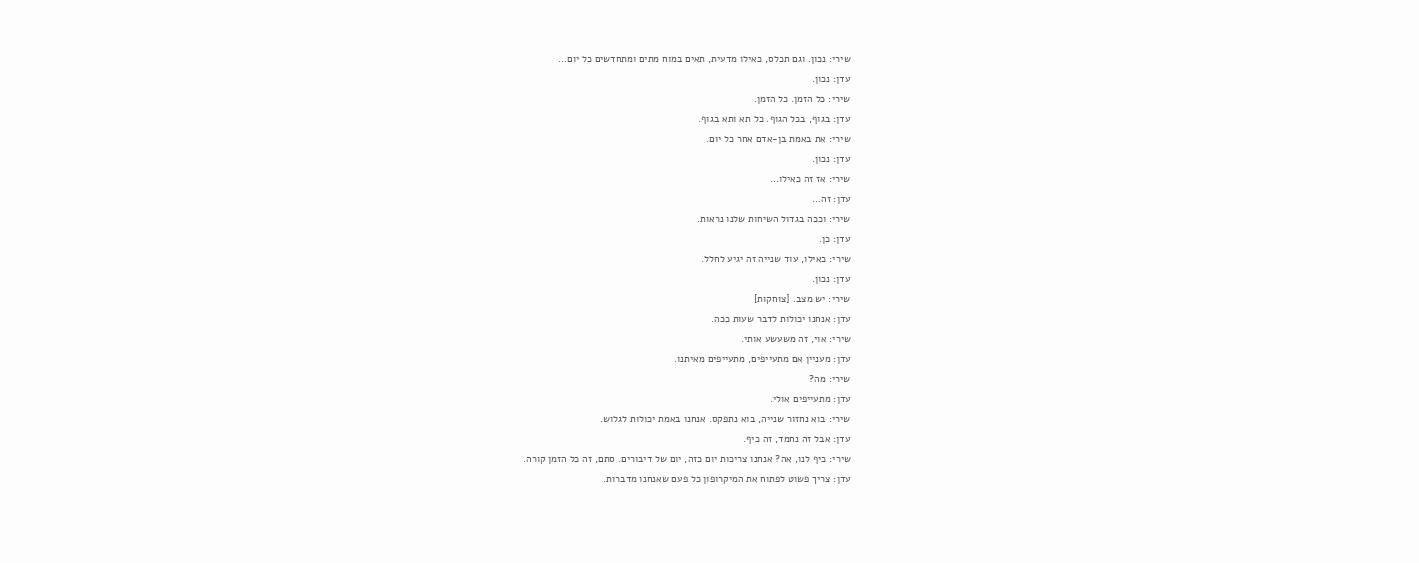שירי: נכון. וגם תכלס, כאילו מדעית, תאים במוח מתים ומתחדשים כל יום…
עדן: נכון.
שירי: כל הזמן. כל הזמן.
עדן: בגוף, בכל הגוף. כל תא ותא בגוף.
שירי: את באמת בן-אדם אחר כל יום.
עדן: נכון.
שירי: אז זה כאילו…
עדן: זה…
שירי: וככה בגדול השיחות שלנו נראות.
עדן: כן.
שירי: כאילו, עוד שנייה זה יגיע לחלל.
עדן: נכון.
שירי: יש מצב. [צוחקות]
עדן: אנחנו יכולות לדבר שעות ככה.
שירי: אוי, זה משעשע אותי.
עדן: מעניין אם מתעייפים, מתעייפים מאיתנו.
שירי: מה?
עדן: מתעייפים אולי.
שירי: בוא נחזור שנייה, בוא נתפקס. אנחנו באמת יכולות לגלוש.
עדן: אבל זה נחמד, זה כיף.
שירי: כיף לנו, אה? אנחנו צריכות יום כזה, יום של דיבורים. סתם, זה כל הזמן קורה.
עדן: צריך פשוט לפתוח את המיקרופון כל פעם שאנחנו מדברות.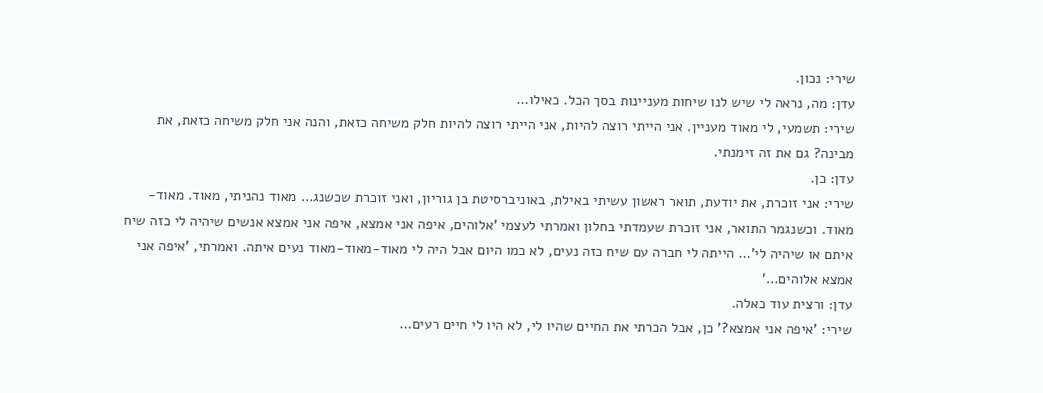שירי: נכון.
עדן: מה, נראה לי שיש לנו שיחות מעניינות בסך הכל. כאילו…
שירי: תשמעי, לי מאוד מעניין. אני הייתי רוצה להיות, אני הייתי רוצה להיות חלק משיחה כזאת, והנה אני חלק משיחה כזאת, את מבינה? גם את זה זימנתי.
עדן: כן.
שירי: אני זוכרת, את יודעת, תואר ראשון עשיתי באילת, באוניברסיטת בן גוריון, ואני זוכרת שכשנג… מאוד נהניתי, מאוד. מאוד-מאוד. וכשנגמר התואר, אני זוכרת שעמדתי בחלון ואמרתי לעצמי 'אלוהים, איפה אני אמצא, איפה אני אמצא אנשים שיהיה לי כזה שיח איתם או שיהיה לי'… הייתה לי חברה עם שיח כזה נעים, לא כמו היום אבל היה לי מאוד-מאוד-מאוד נעים איתה. ואמרתי, 'איפה אני אמצא אלוהים…'
עדן: ורצית עוד כאלה.
שירי: 'איפה אני אמצא?' כן, אבל הכרתי את החיים שהיו לי, לא היו לי חיים רעים…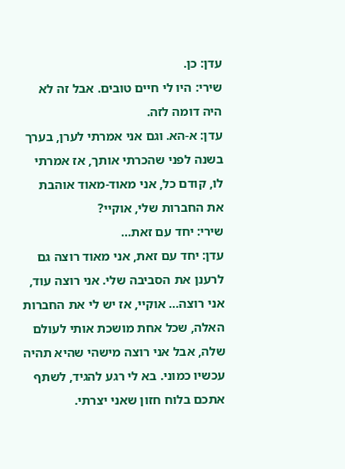עדן: כן.
שירי: היו לי חיים טובים. אבל זה לא היה דומה לזה.
עדן: א-הא. וגם אני אמרתי לערן, בערך בשנה לפני שהכרתי אותך, אז אמרתי לו, קודם כל, אני מאוד-מאוד אוהבת את החברות שלי, אוקיי?
שירי: יחד עם זאת…
עדן: יחד עם זאת, אני מאוד רוצה גם לרענן את הסביבה שלי. אני רוצה עוד, אני רוצה… אוקיי, אז יש לי את החברות האלה, שכל אחת מושכת אותי לעולם שלה, אבל אני רוצה מישהי שהיא תהיה עכשיו כמוני. בא לי רגע להגיד, לשתף אתכם בלוח חזון שאני יצרתי.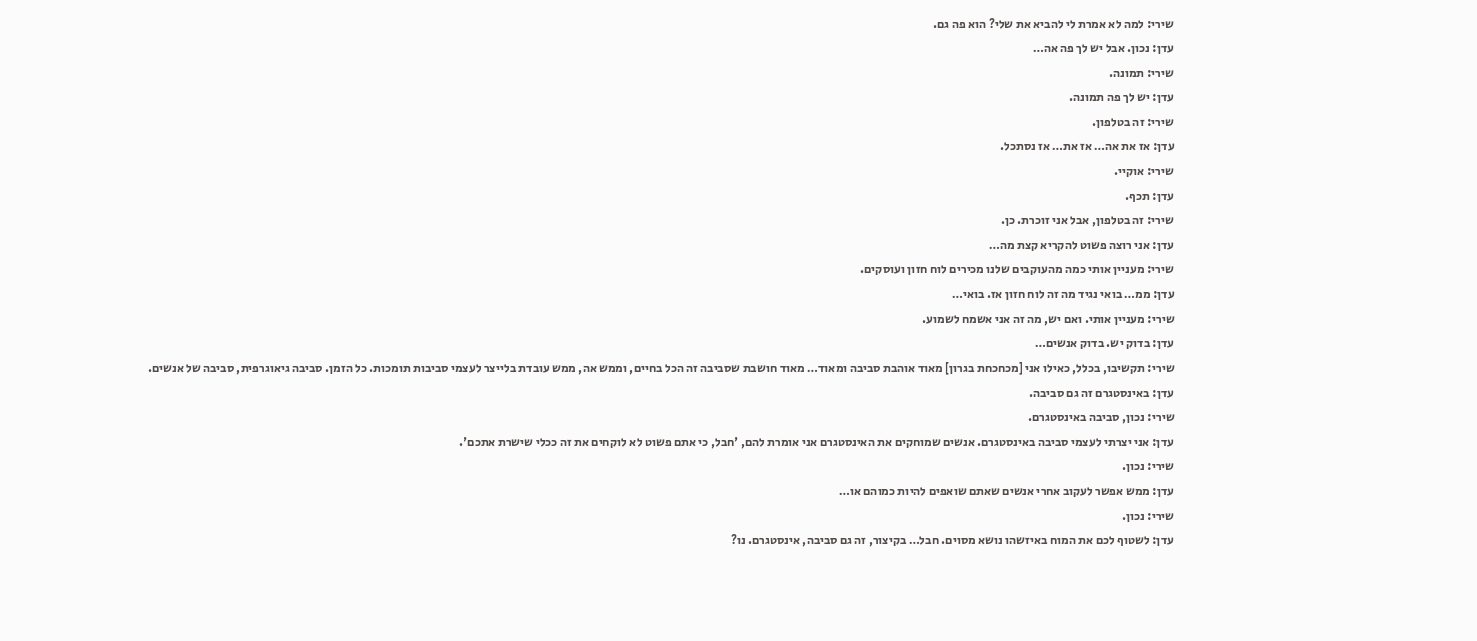שירי: למה לא אמרת לי להביא את שלי? הוא פה גם.
עדן: נכון. אבל יש לך פה אה…
שירי: תמונה.
עדן: יש לך פה תמונה.
שירי: זה בטלפון.
עדן: אז את אה… אז את… אז נסתכל.
שירי: אוקיי.
עדן: תכף.
שירי: זה בטלפון, אבל אני זוכרת. כן.
עדן: אני רוצה פשוט להקריא קצת מה…
שירי: מעניין אותי כמה מהעוקבים שלנו מכירים לוח חזון ועוסקים.
עדן: ממ… בואי נגיד מה זה לוח חזון אז. בואי…
שירי: מעניין אותי. ואם יש, מה זה אני אשמח לשמוע.
עדן: בדוק יש. בדוק אנשים…
שירי: תקשיבו, בכלל, כאילו אני [מכחכחת בגרון] מאוד אוהבת סביבה ומאוד… מאוד חושבת שסביבה זה הכל בחיים, וממש אה, ממש עובדת בלייצר לעצמי סביבות תומכות. כל הזמן. סביבה גיאוגרפית, סביבה של אנשים.
עדן: באינסטגרם זה גם סביבה.
שירי: נכון, סביבה באינסטגרם.
עדן: אני יצרתי לעצמי סביבה באינסטגרם. אנשים שמוחקים את האינסטגרם אני אומרת להם, 'חבל, כי אתם פשוט לא לוקחים את זה ככלי שישרת אתכם'.
שירי: נכון.
עדן: ממש אפשר לעקוב אחרי אנשים שאתם שואפים להיות כמוהם או…
שירי: נכון.
עדן: לשטוף לכם את המוח באיזשהו נושא מסוים. חבל… בקיצור, זה גם סביבה, אינסטגרם. נו?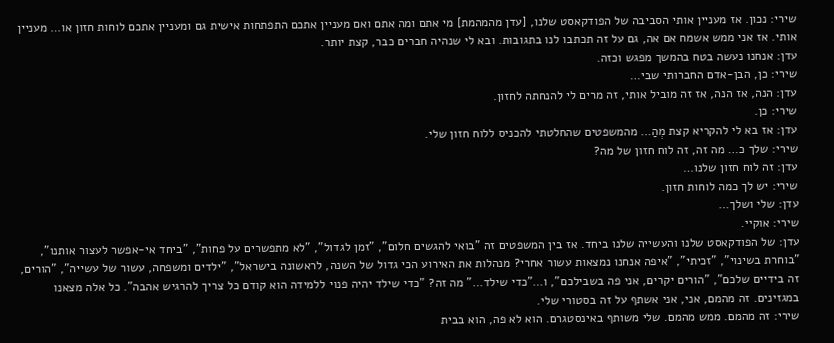שירי: נכון. אז מעניין אותי הסביבה של הפודקאסט שלנו, [עדן מהמהמת] מי אתם ומה אתם ואם מעניין אתכם התפתחות אישית גם ומעניין אתכם לוחות חזון או… מעניין אותי. אז אני ממש אשמח אם אה, גם על זה תכתבו לנו בתגובות. ובא לי שנהיה חברים כבר, קצת יותר.
עדן: אנחנו נעשה בטח בהמשך מפגש וכזה.
שירי: כן, הבן-אדם החברותי שבי…
עדן: הנה, אז הנה, אז זה מוביל אותי, זה מרים לי להנחתה לחזון.
שירי: כן.
עדן: אז בא לי להקריא קצת מְהַ… מהמשפטים שהחלטתי להכניס ללוח חזון שלי.
שירי: שלך כ… מה זה, זה לוח חזון של מה?
עדן: זה לוח חזון שלנו…
שירי: יש לך כמה לוחות חזון.
עדן: שלי ושלך…
שירי: אוקיי.
עדן: של הפודקאסט שלנו והעשייה שלנו ביחד. אז בין המשפטים זה "בואי להגשים חלום", "זמן לגדול", "לא מתפשרים על פחות", "ביחד אי-אפשר לעצור אותנו", "בוחרת בשינוי", "זכיתי", "איפה אנחנו נמצאות עשור אחרי? מנהלות את האירוע הכי גדול של השנה, לראשונה בישראל", "ילדים ומשפחה, עשור של עשייה", "הורים, זה בידיים שלכם", "הורים יקרים, אני פה בשבילכם", ו…"כדי שילד…" מה זה? "כדי שילד יהיה פנוי ללמידה הוא קודם כל צריך להרגיש אהבה". כל אלה מצאנו במגזינים. זה מהמם, אני, אני אשתף על זה בסטורי שלי.
שירי: זה מהמם. ממש מהמם. שלי משותף באינסטגרם. הוא לא פה, הוא בבית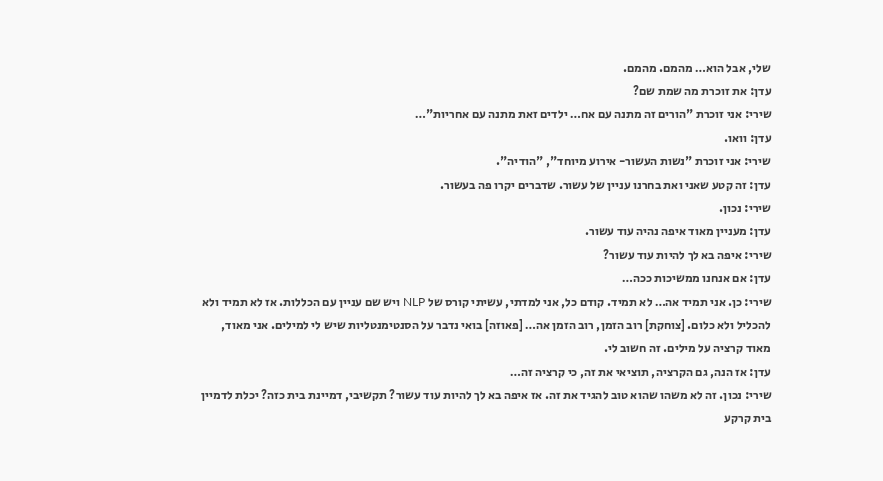שלי, אבל הוא… מהמם. מהמם.
עדן: את זוכרת מה שמת שם?
שירי: אני זוכרת "הורים זה מתנה עם אח… ילדים זאת מתנה עם אחריות"…
עדן: וואו.
שירי: אני זוכרת "נשות העשור- אירוע מיוחד", "הודיה".
עדן: זה קטע שאני ואת בחרנו עניין של עשור. שדברים יקרו פה בעשור.
שירי: נכון.
עדן: מעניין מאוד איפה נהיה עוד עשור.
שירי: איפה בא לך להיות עוד עשור?
עדן: אם אנחנו ממשיכות ככה…
שירי: כן. אני תמיד אה… לא תמיד. קודם כל, אני למדתי, עשיתי קורס של NLP ויש שם עניין עם הכללות. אז לא תמיד ולא להכליל ולא כלום. [צוחקת] רוב הזמן, רוב הזמן אה… [פאוזה] בואי נדבר על הסנטימנטליות שיש לי למילים. אני מאוד, מאוד קרציה על מילים. זה חשוב לי.
עדן: אז הנה, גם הקרציה, תוציאי את זה, כי קרציה זה…
שירי: נכון. זה לא משהו שהוא טוב להגיד את זה. אז איפה בא לך להיות עוד עשור? תקשיבי, דמיינת בית כזה? יכלת לדמיין בית קרקע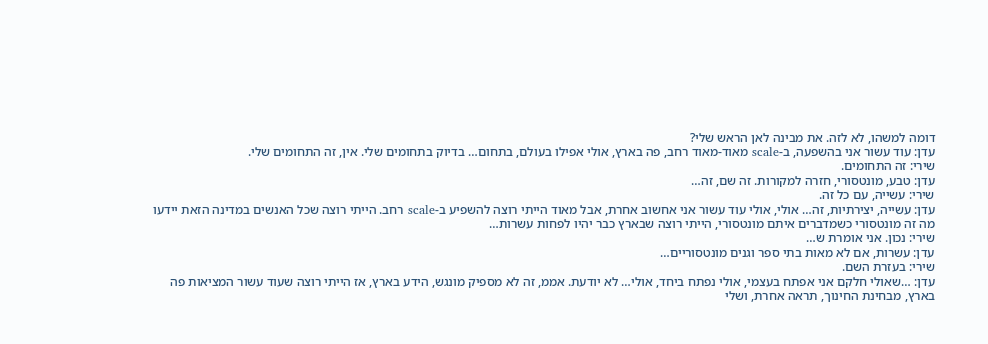דומה למשהו, לא לזה. את מבינה לאן הראש שלי?
עדן: עוד עשור אני בהשפעה, ב-scale מאוד-מאוד רחב, פה בארץ, אולי אפילו בעולם, בתחום… בדיוק בתחומים שלי. אין, זה התחומים שלי.
שירי: זה התחומים.
עדן: טבע, מונטסורי, חזרה למקורות. זה שם, זה…
שירי: עשייה, עם כל זה.
עדן: עשייה, יצירתיות, זה… אולי, אולי עוד עשור אני אחשוב אחרת, אבל מאוד הייתי רוצה להשפיע ב-scale רחב. הייתי רוצה שכל האנשים במדינה הזאת יידעו מה זה מונטסורי כשמדברים איתם מונטסורי, הייתי רוצה שבארץ כבר יהיו לפחות עשרות…
שירי: נכון. אני אומרת ש…
עדן: עשרות, אם לא מאות בתי ספר וגנים מונטסוריים…
שירי: בעזרת השם.
עדן: …שאולי חלקם אני אפתח בעצמי, אולי נפתח ביחד, אולי… לא יודעת. אממ, זה לא מספיק מונגש, הידע בארץ, אז הייתי רוצה שעוד עשור המציאות פה בארץ, מבחינת החינוך, תראה אחרת, ושלי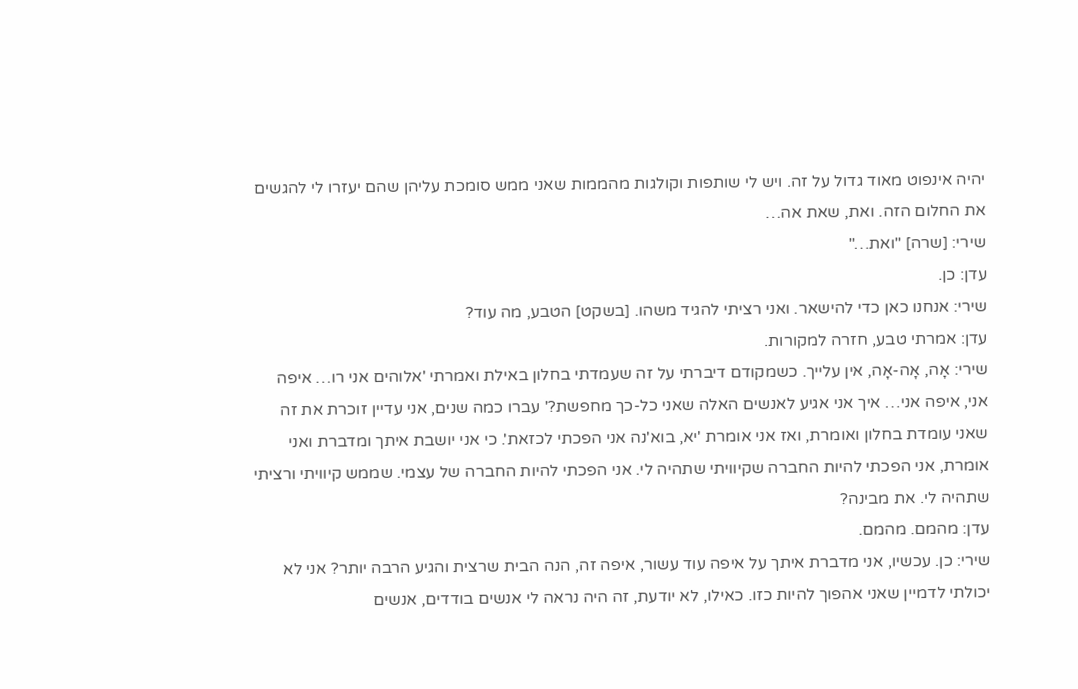יהיה אינפוט מאוד גדול על זה. ויש לי שותפות וקולגות מהממות שאני ממש סומכת עליהן שהם יעזרו לי להגשים את החלום הזה. ואת, שאת אה…
שירי: [שרה] "ואת…"
עדן: כן.
שירי: אנחנו כאן כדי להישאר. ואני רציתי להגיד משהו. [בשקט] הטבע, מה עוד?
עדן: אמרתי טבע, חזרה למקורות.
שירי: אָה, אָה-אָה, אין עלייך. כשמקודם דיברתי על זה שעמדתי בחלון באילת ואמרתי 'אלוהים אני רו… איפה אני, איפה אני… איך אני אגיע לאנשים האלה שאני כל-כך מחפשת?' עברו כמה שנים, אני עדיין זוכרת את זה שאני עומדת בחלון ואומרת, ואז אני אומרת 'יא, בוא'נה אני הפכתי לכזאת'. כי אני יושבת איתך ומדברת ואני אומרת, אני הפכתי להיות החברה שקיוויתי שתהיה לי. אני הפכתי להיות החברה של עצמי. שממש קיוויתי ורציתי שתהיה לי. את מבינה?
עדן: מהמם. מהמם.
שירי: כן. עכשיו, אני מדברת איתך על איפה עוד עשור, איפה זה, הנה הבית שרצית והגיע הרבה יותר? אני לא יכולתי לדמיין שאני אהפוך להיות כזו. כאילו, לא יודעת, זה היה נראה לי אנשים בודדים, אנשים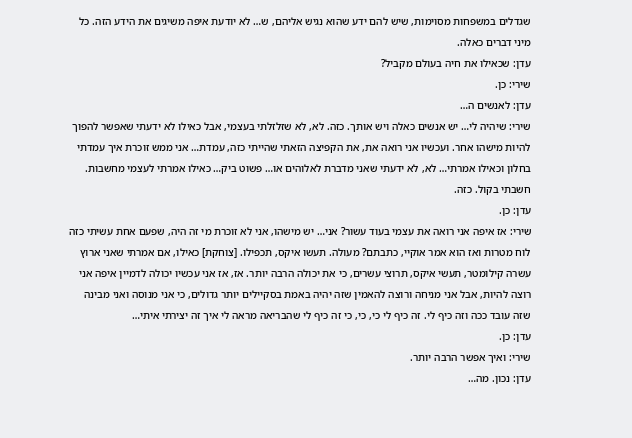שגדלים במשפחות מסוימות, שיש להם ידע שהוא נגיש אליהם, ש… לא יודעת איפה משיגים את הידע הזה. כל מיני דברים כאלה.
עדן: שכאילו את חיה בעולם מקביל?
שירי: כן.
עדן: לאנשים ה…
שירי: שיהיה לי… יש אנשים כאלה ויש אותך. כזה. לא, לא שזלזלתי בעצמי, אבל כאילו לא ידעתי שאפשר להפוך להיות מישהו אחר. ועכשיו אני רואה את, את הקפיצה הזאתי שהייתי כזה, עמדת… אני ממש זוכרת איך עמדתי בחלון וכאילו אמרתי… לא, לא ידעתי שאני מדברת לאלוהים או… פשוט ביק… כאילו אמרתי לעצמי מחשבות. חשבתי בקול. כזה.
עדן: כן.
שירי: אז איפה אני רואה את עצמי בעוד עשור? אני… יש מישהו, אני לא זוכרת מי זה היה, שפעם אחת עשיתי כזה לוח מטרות ואז הוא אמר אוקיי, כתבתם? מעולה. תעשו איקס, תכפילו. [צוחקת] כאילו, אם אמרתי שאני ארוץ עשרה קילומטר, תעשי איקס, תרוצי עשרים, כי את יכולה הרבה יותר. אז, אז אני עכשיו יכולה לדמיין איפה אני רוצה להיות, אבל אני מניחה ורוצה להאמין שזה יהיה באמת בסקיילים יותר גדולים, כי אני מנוסה ואני מבינה שזה עובד ככה וזה כיף לי. זה כיף לי כי, כי, כי זה כיף לי שהבריאה מראה לי איך זה יצירתי איתי…
עדן: כן.
שירי: ואיך אפשר הרבה יותר.
עדן: נכון. מה…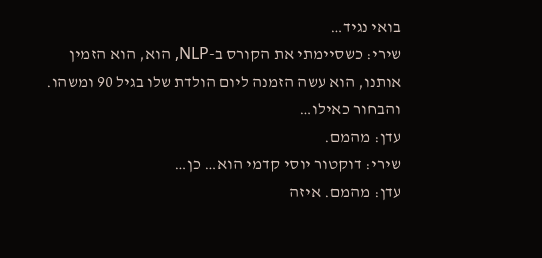בואי נגיד…
שירי: כשסיימתי את הקורס ב-NLP, הוא, הוא הזמין אותנו, הוא עשה הזמנה ליום הולדת שלו בגיל 90 ומשהו. והבחור כאילו…
עדן: מהמם.
שירי: דוקטור יוסי קדמי הוא… כן…
עדן: מהמם. איזה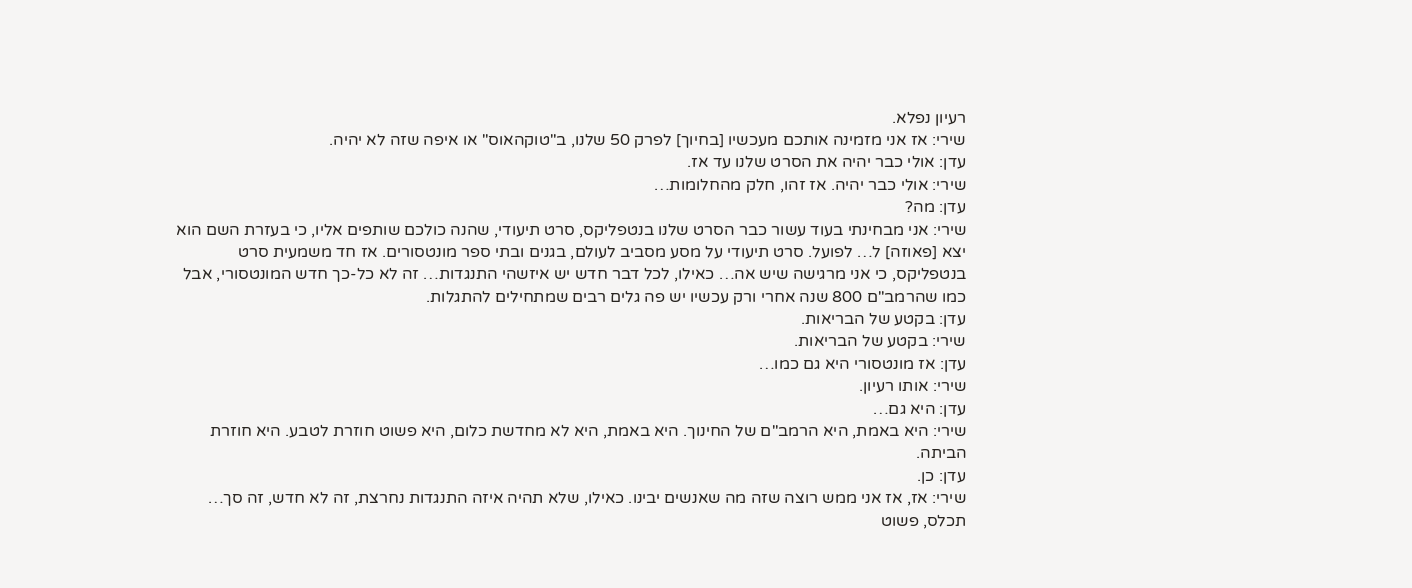רעיון נפלא.
שירי: אז אני מזמינה אותכם מעכשיו [בחיוך] לפרק 50 שלנו, ב"טוקהאוס" או איפה שזה לא יהיה.
עדן: אולי כבר יהיה את הסרט שלנו עד אז.
שירי: אולי כבר יהיה. אז זהו, חלק מהחלומות…
עדן: מה?
שירי: אני מבחינתי בעוד עשור כבר הסרט שלנו בנטפליקס, סרט תיעודי, שהנה כולכם שותפים אליו, כי בעזרת השם הוא יצא [פאוזה] ל… לפועל. סרט תיעודי על מסע מסביב לעולם, בגנים ובתי ספר מונטסורים. אז חד משמעית סרט בנטפליקס, כי אני מרגישה שיש אה… כאילו, לכל דבר חדש יש איזשהי התנגדות… זה לא כל-כך חדש המונטסורי, אבל כמו שהרמב"ם 800 שנה אחרי ורק עכשיו יש פה גלים רבים שמתחילים להתגלות.
עדן: בקטע של הבריאות.
שירי: בקטע של הבריאות.
עדן: אז מונטסורי היא גם כמו…
שירי: אותו רעיון.
עדן: היא גם…
שירי: היא באמת, היא הרמב"ם של החינוך. היא באמת, היא לא מחדשת כלום, היא פשוט חוזרת לטבע. היא חוזרת הביתה.
עדן: כן.
שירי: אז, אז אני ממש רוצה שזה מה שאנשים יבינו. כאילו, שלא תהיה איזה התנגדות נחרצת, זה לא חדש, זה סך… תכלס, פשוט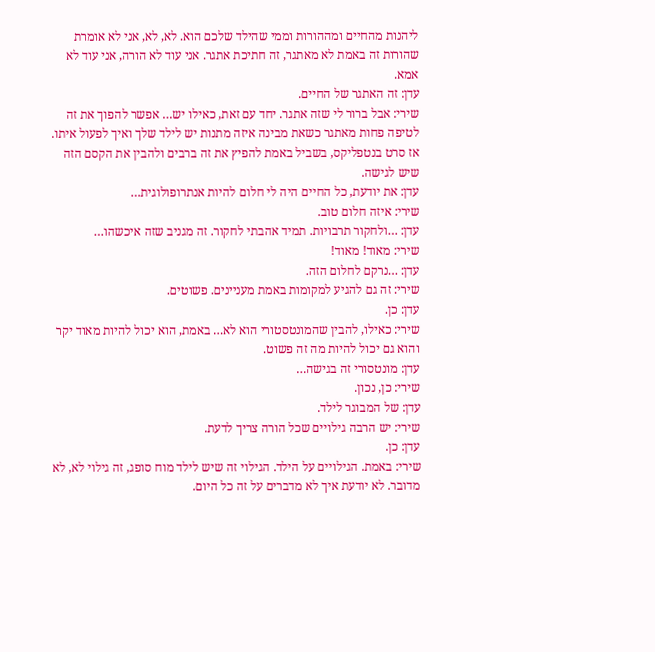ליהנות מהחיים ומההורות וממי שהילד שלכם הוא. לא, לא, אני לא אומרת שהורות זה באמת לא מאתגר, זה חתיכת אתגר. אני עוד לא הורה, אני עוד לא אמא.
עדן: זה האתגר של החיים.
שירי: אבל ברור לי שזה אתגר. יחד עם זאת, כאילו יש… אפשר להפוך את זה לטיפה פחות מאתגר כשאת מבינה איזה מתנות יש לילד שלך ואיך לפעול איתו. אז סרט בנטפליקס, בשביל באמת להפיץ את זה ברבים ולהבין את הקסם הזה שיש לגישה.
עדן: את יודעת, כל החיים היה לי חלום להיות אנתרופולוגית…
שירי: איזה חלום טוב.
עדן: …ולחקור תרבויות. תמיד אהבתי לחקור. זה מגניב שזה איכשהו…
שירי: מאוד! מאוד!
עדן: …נרקם לחלום הזה.
שירי: זה גם להגיע למקומות באמת מעניינים. פשוטים.
עדן: כן.
שירי: כאילו, להבין שהמונטסטורי הוא לא… באמת, הוא יכול להיות מאוד יקר והוא גם יכול להיות מה זה פשוט.
עדן: מונטסורי זה בגישה…
שירי: כן, נכון.
עדן: של המבוגר לילד.
שירי: יש הרבה גילויים שכל הורה צריך לדעת.
עדן: כן.
שירי: באמת. הגילויים על הילד. הגילוי זה שיש לילד מוח סופג, זה גילוי לא, לא מדובר. לא יודעת איך לא מדברים על זה כל היום.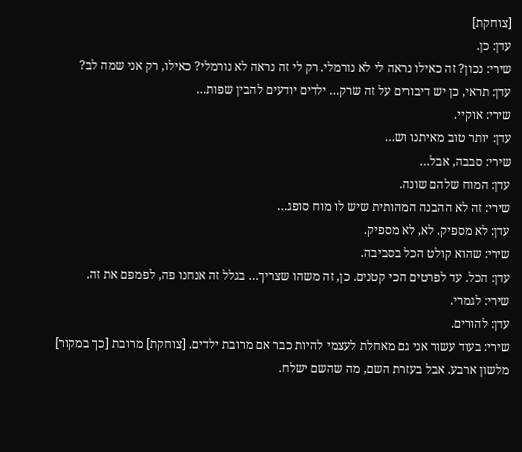[צוחקת]
עדן: כן.
שירי: נכון? זה כאילו נראה לי לא נורמלי. רק לי זה נראה לא נורמלי? כאילו, רק אני שמה לב?
עדן: תראי, כן יש דיבורים על זה שרק… ילדים יודעים להבין שפות…
שירי: אוקיי.
עדן: יותר טוב מאיתנו וש…
שירי: סבבה, אבל…
עדן: המוח שלהם שונה.
שירי: זה לא ההבנה המהותית שיש לו מוח סופג…
עדן: לא מספיק. לא, לא מספיק.
שירי: שהוא קולט הכל בסביבה.
עדן: הכל. עד לפרטים הכי קטנים. כן, זה משהו שצריך… בגלל זה אנחנו פה, לפמפם את זה.
שירי: לגמרי.
עדן: להורים.
שירי: בעוד עשור אני גם מאחלת לעצמי להיות כבר אם מרובת ילדים. [צוחקת] מרובת [כך במקור] מלשון ארבע. אבל בעזרת השם, מה שהשם ישלח.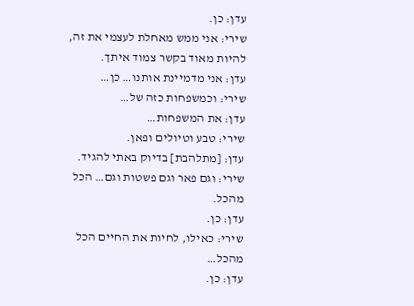עדן: כן.
שירי: אני ממש מאחלת לעצמי את זה, להיות מאוד בקשר צמוד איתך.
עדן: אני מדמיינת אותנו… כן…
שירי: וכמשפחות כזה של…
עדן: את המשפחות…
שירי: טבע וטיולים ופאן.
עדן: [מתלהבת] בדיוק באתי להגיד.
שירי: וגם פאר וגם פשטות וגם… הכל מהכל.
עדן: כן.
שירי: כאילו, לחיות את החיים הכל מהכל…
עדן: כן.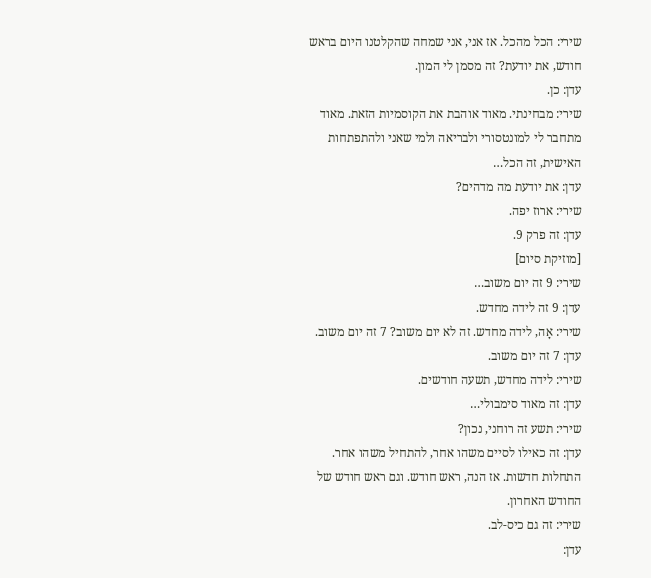שירי: הכל מהכל. אז אני, אני שמחה שהקלטנו היום בראש חודש, את יודעת? זה מסמן לי המון.
עדן: כן.
שירי: מבחינתי. מאוד אוהבת את הקוסמיות הזאת. מאוד מתחבר לי למונטסורי ולבריאה ולמי שאני ולהתפתחות האישית, זה הכל…
עדן: את יודעת מה מדהים?
שירי: ארוז יפה.
עדן: זה פרק 9.
[מוזיקת סיום]
שירי: 9 זה יום משוב…
עדן: 9 זה לידה מחדש.
שירי: אָה, לידה מחדש. זה לא יום משוב? 7 זה יום משוב.
עדן: 7 זה יום משוב.
שירי: לידה מחדש, תשעה חודשים.
עדן: זה מאוד סימבולי…
שירי: תשע זה רוחני, נכון?
עדן: זה כאילו לסיים משהו אחר, להתחיל משהו אחר. התחלות חדשות. אז הנה, ראש חודש. וגם ראש חודש של החודש האחרון.
שירי: זה גם כיס-לב.
עדן: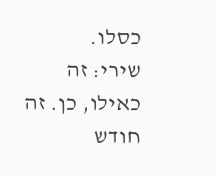כסלו.
שירי: זה כאילו, כן. זה חודש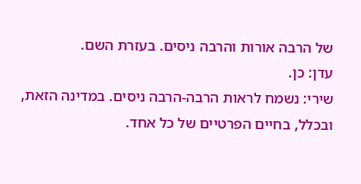של הרבה אורות והרבה ניסים. בעזרת השם.
עדן: כן.
שירי: נשמח לראות הרבה-הרבה ניסים. במדינה הזאת, ובכלל, בחיים הפרטיים של כל אחד.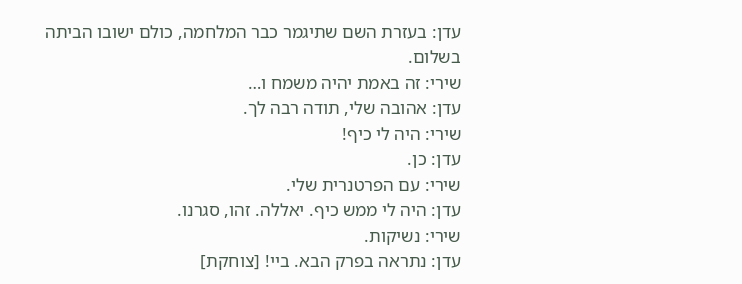עדן: בעזרת השם שתיגמר כבר המלחמה, כולם ישובו הביתה בשלום.
שירי: זה באמת יהיה משמח ו…
עדן: אהובה שלי, תודה רבה לך.
שירי: היה לי כיף!
עדן: כן.
שירי: עם הפרטנרית שלי.
עדן: היה לי ממש כיף. יאללה. זהו, סגרנו.
שירי: נשיקות.
עדן: נתראה בפרק הבא. ביי! [צוחקת]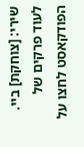שירי: [צוחקת] ביי.
לעוד פרקים של הפודקאסט לחצו על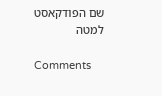שם הפודקאסט למטה

Comments